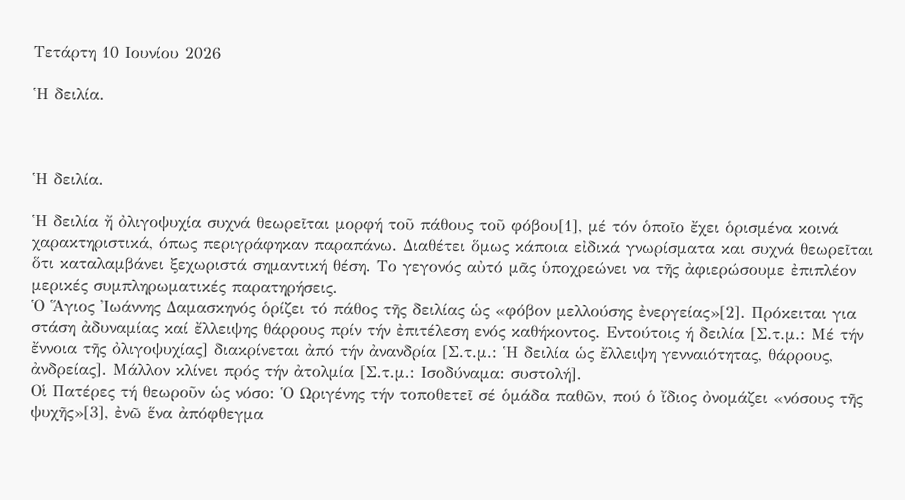Τετάρτη 10 Ιουνίου 2026

Ἡ δειλία.



Ἡ δειλία.

Ἡ δειλία ἤ ὀλιγοψυχία συχνά θεωρεῖται μορφή τοῦ πάθους τοῦ φόβου[1], μέ τόν ὁποῖο ἔχει ὁρισμένα κοινά χαρακτηριστικά, όπως περιγράφηκαν παραπάνω. Διαθέτει ὅμως κάποια εἰδικά γνωρίσματα και συχνά θεωρεῖται ὅτι καταλαμβάνει ξεχωριστά σημαντική θέση. Το γεγονός αὐτό μᾶς ὑποχρεώνει να τῆς ἀφιερώσουμε ἐπιπλέον μερικές συμπληρωματικές παρατηρήσεις.
Ὁ Ἅγιος Ἰωάννης Δαμασκηνός ὁρίζει τό πάθος τῆς δειλίας ὡς «φόβον μελλούσης ἐνεργείας»[2]. Πρόκειται για στάση ἀδυναμίας καί ἔλλειψης θάρρους πρίν τήν ἐπιτέλεση ενός καθήκοντος. Εντούτοις ή δειλία [Σ.τ.μ.: Μέ τήν ἔννοια τῆς ὀλιγοψυχίας] διακρίνεται ἀπό τήν ἀνανδρία [Σ.τ.μ.: Ἡ δειλία ὡς ἔλλειψη γενναιότητας, θάρρους, ἀνδρείας]. Μάλλον κλίνει πρός τήν ἀτολμία [Σ.τ.μ.: Ισοδύναμα: συστολή].
Οἱ Πατέρες τή θεωροῦν ὡς νόσο: Ὁ Ωριγένης τήν τοποθετεῖ σέ ὁμάδα παθῶν, πού ὁ ἴδιος ὀνομάζει «νόσους τῆς ψυχῆς»[3], ἐνῶ ἕνα ἀπόφθεγμα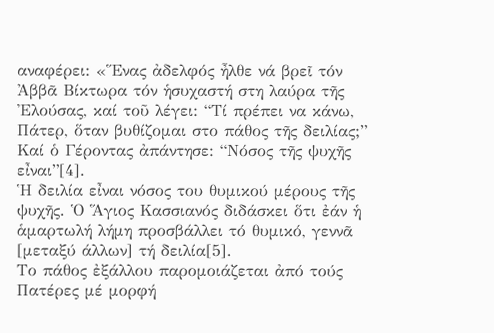αναφέρει: «Ἕνας ἀδελφός ἦλθε νά βρεῖ τόν Ἀββᾶ Βίκτωρα τόν ἡσυχαστή στη λαύρα τῆς Ἐλούσας, καί τοῦ λέγει: “Τί πρέπει να κάνω, Πάτερ, ὅταν βυθίζομαι στο πάθος τῆς δειλίας;” Καί ὁ Γέροντας ἀπάντησε: “Νόσος τῆς ψυχῆς εἶναι”[4].
Ἡ δειλία εἶναι νόσος του θυμικού μέρους τῆς ψυχῆς. Ὁ Ἅγιος Κασσιανός διδάσκει ὅτι ἐάν ἡ ἁμαρτωλή λήμη προσβάλλει τό θυμικό, γεννᾶ [μεταξύ άλλων] τή δειλία[5].
Το πάθος ἐξάλλου παρομοιάζεται ἀπό τούς Πατέρες μέ μορφή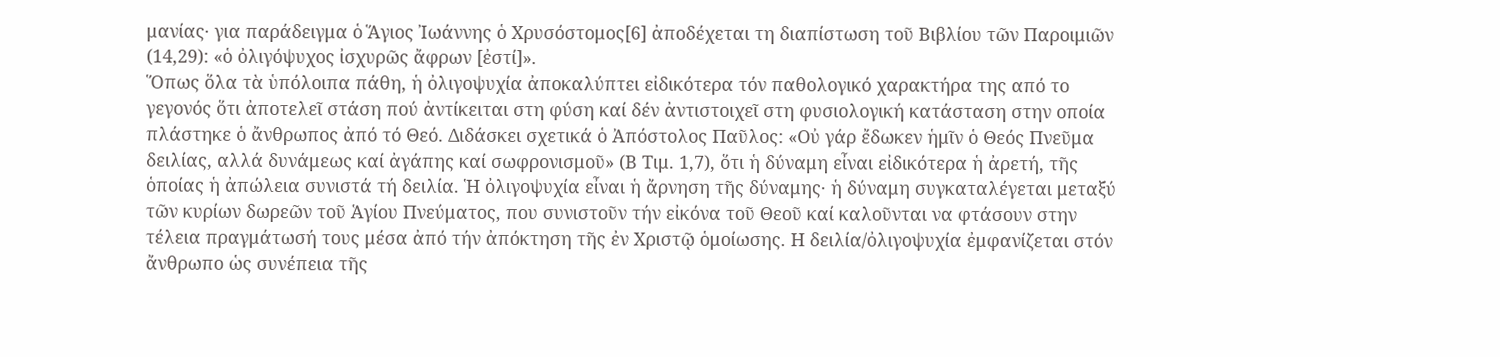μανίας· για παράδειγμα ὁ Ἅγιος Ἰωάννης ὁ Χρυσόστομος[6] ἀποδέχεται τη διαπίστωση τοῦ Βιβλίου τῶν Παροιμιῶν (14,29): «ὁ ὀλιγόψυχος ἰσχυρῶς ἄφρων [ἐστί]».
Ὅπως ὅλα τὰ ὑπόλοιπα πάθη, ἡ ὀλιγοψυχία ἀποκαλύπτει εἰδικότερα τόν παθολογικό χαρακτήρα της από το γεγονός ὅτι ἀποτελεῖ στάση πού ἀντίκειται στη φύση καί δέν ἀντιστοιχεῖ στη φυσιολογική κατάσταση στην οποία πλάστηκε ὁ ἄνθρωπος ἀπό τό Θεό. Διδάσκει σχετικά ὁ Ἀπόστολος Παῦλος: «Οὐ γάρ ἔδωκεν ἡμῖν ὁ Θεός Πνεῦμα δειλίας, αλλά δυνάμεως καί ἀγάπης καί σωφρονισμοῦ» (Β Τιμ. 1,7), ὅτι ἡ δύναμη εἶναι εἰδικότερα ἡ ἀρετή, τῆς ὁποίας ἡ ἀπώλεια συνιστά τή δειλία. Ἡ ὀλιγοψυχία εἶναι ἡ ἄρνηση τῆς δύναμης· ἡ δύναμη συγκαταλέγεται μεταξύ τῶν κυρίων δωρεῶν τοῦ Ἁγίου Πνεύματος, που συνιστοῦν τήν εἰκόνα τοῦ Θεοῦ καί καλοῦνται να φτάσουν στην τέλεια πραγμάτωσή τους μέσα ἀπό τήν ἀπόκτηση τῆς ἐν Χριστῷ ὁμοίωσης. Η δειλία/ὀλιγοψυχία ἐμφανίζεται στόν ἄνθρωπο ὡς συνέπεια τῆς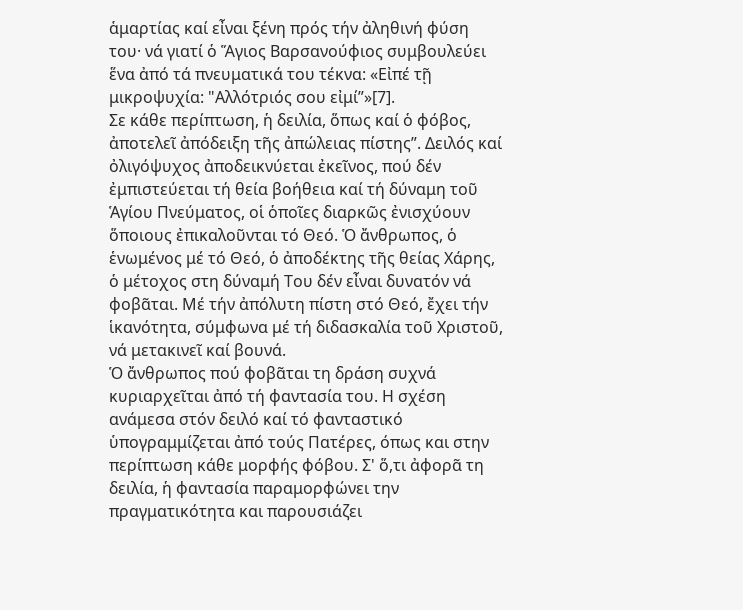ἁμαρτίας καί εἶναι ξένη πρός τήν ἀληθινή φύση του· νά γιατί ὁ Ἅγιος Βαρσανούφιος συμβουλεύει ἕνα ἀπό τά πνευματικά του τέκνα: «Εἰπέ τῇ μικροψυχία: "Αλλότριός σου εἰμί”»[7].
Σε κάθε περίπτωση, ἡ δειλία, ὅπως καί ὁ φόβος, ἀποτελεῖ ἀπόδειξη τῆς ἀπώλειας πίστης”. Δειλός καί ὀλιγόψυχος ἀποδεικνύεται ἐκεῖνος, πού δέν ἐμπιστεύεται τή θεία βοήθεια καί τή δύναμη τοῦ Ἁγίου Πνεύματος, οἱ ὁποῖες διαρκῶς ἐνισχύουν ὅποιους ἐπικαλοῦνται τό Θεό. Ὁ ἄνθρωπος, ὁ ἑνωμένος μέ τό Θεό, ὁ ἀποδέκτης τῆς θείας Χάρης, ὁ μέτοχος στη δύναμή Του δέν εἶναι δυνατόν νά φοβᾶται. Μέ τήν ἀπόλυτη πίστη στό Θεό, ἔχει τήν ἱκανότητα, σύμφωνα μέ τή διδασκαλία τοῦ Χριστοῦ, νά μετακινεῖ καί βουνά.
Ὁ ἄνθρωπος πού φοβᾶται τη δράση συχνά κυριαρχεῖται ἀπό τή φαντασία του. Η σχέση ανάμεσα στόν δειλό καί τό φανταστικό ὑπογραμμίζεται ἀπό τούς Πατέρες, όπως και στην περίπτωση κάθε μορφής φόβου. Σ' ὅ,τι ἀφορᾶ τη δειλία, ἡ φαντασία παραμορφώνει την πραγματικότητα και παρουσιάζει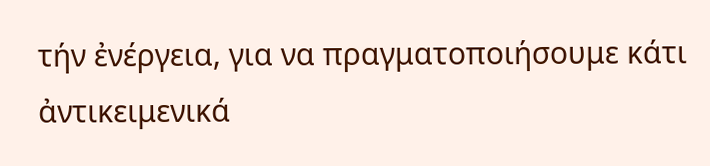τήν ἐνέργεια, για να πραγματοποιήσουμε κάτι ἀντικειμενικά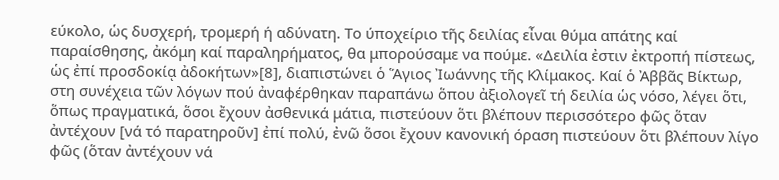εύκολο, ὡς δυσχερή, τρομερή ή αδύνατη. Το ύποχείριο τῆς δειλίας εἶναι θύμα απάτης καί παραίσθησης, ἀκόμη καί παραληρήματος, θα μπορούσαμε να πούμε. «Δειλία ἐστιν ἐκτροπή πίστεως, ὡς ἐπί προσδοκίᾳ ἀδοκήτων»[8], διαπιστώνει ὁ Ἅγιος Ἰωάννης τῆς Κλίμακος. Καί ὁ Ἀββᾶς Βίκτωρ, στη συνέχεια τῶν λόγων πού ἀναφέρθηκαν παραπάνω ὅπου ἀξιολογεῖ τή δειλία ὡς νόσο, λέγει ὅτι, ὅπως πραγματικά, ὅσοι ἔχουν ἀσθενικά μάτια, πιστεύουν ὅτι βλέπουν περισσότερο φῶς ὅταν ἀντέχουν [νά τό παρατηροῦν] ἐπί πολύ, ἐνῶ ὅσοι ἔχουν κανονική όραση πιστεύουν ὅτι βλέπουν λίγο φῶς (ὅταν ἀντέχουν νά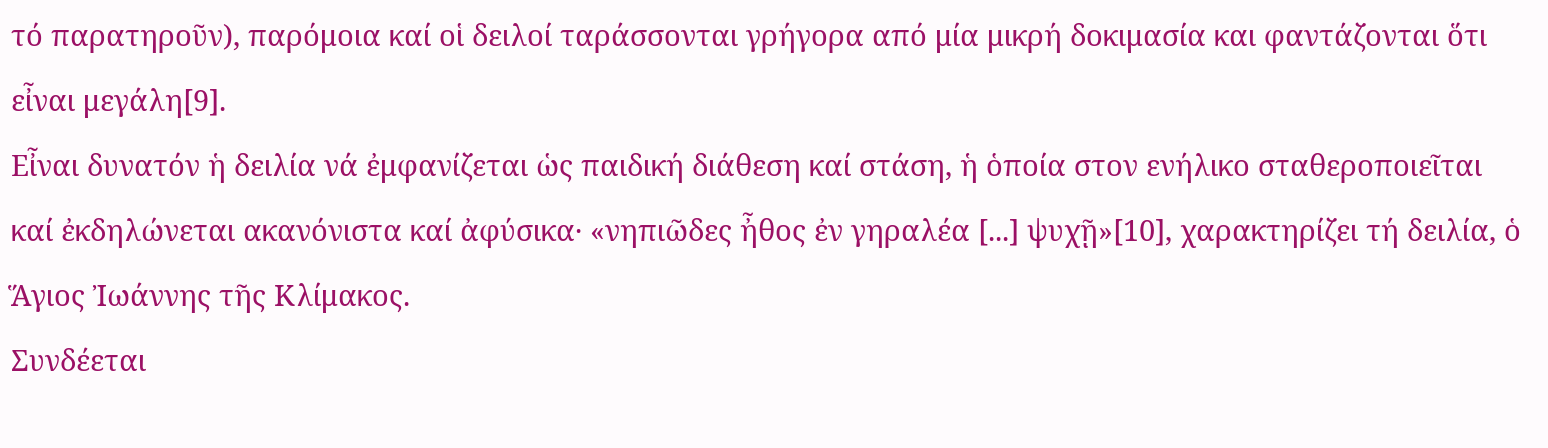τό παρατηροῦν), παρόμοια καί οἱ δειλοί ταράσσονται γρήγορα από μία μικρή δοκιμασία και φαντάζονται ὅτι εἶναι μεγάλη[9].
Εἶναι δυνατόν ἡ δειλία νά ἐμφανίζεται ὡς παιδική διάθεση καί στάση, ἡ ὁποία στον ενήλικο σταθεροποιεῖται καί ἐκδηλώνεται ακανόνιστα καί ἀφύσικα· «νηπιῶδες ἦθος ἐν γηραλέα [...] ψυχῇ»[10], χαρακτηρίζει τή δειλία, ὁ Ἅγιος Ἰωάννης τῆς Κλίμακος.
Συνδέεται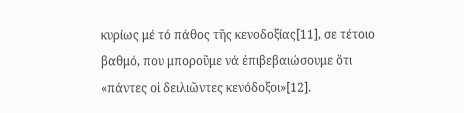κυρίως μέ τό πάθος τῆς κενοδοξίας[11], σε τέτοιο βαθμό, που μποροῦμε νά ἐπιβεβαιώσουμε ὅτι «πάντες οἱ δειλιῶντες κενόδοξοι»[12].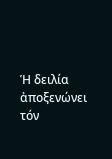Ἡ δειλία ἀποξενώνει τόν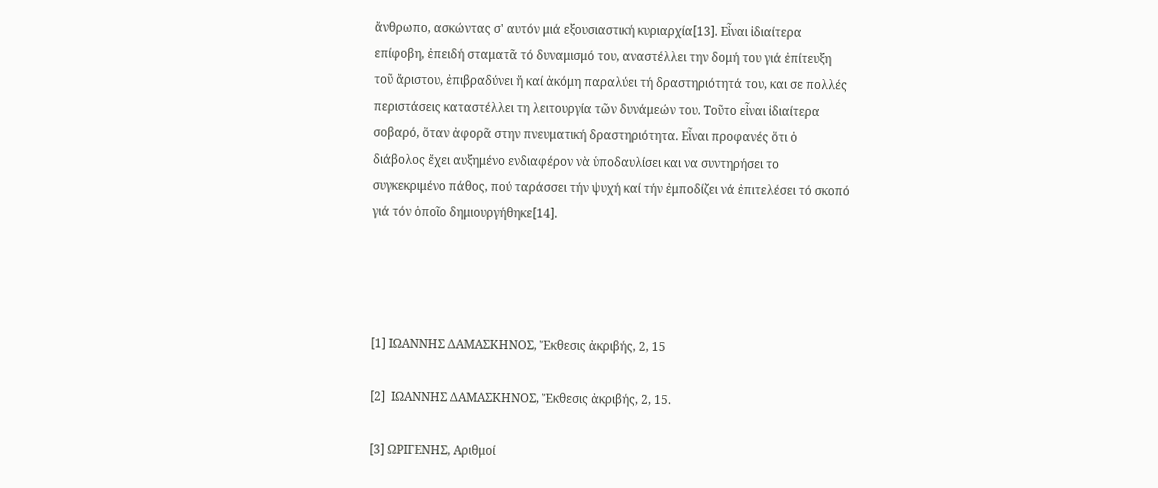ἄνθρωπο, ασκώντας σ' αυτόν μιά εξουσιαστική κυριαρχία[13]. Εἶναι ἰδιαίτερα επίφοβη, ἐπειδή σταματᾶ τό δυναμισμό του, αναστέλλει την δομή του γιά ἐπίτευξη τοῦ ἄριστου, ἐπιβραδύνει ἤ καί ἀκόμη παραλύει τή δραστηριότητά του, και σε πολλές περιστάσεις καταστέλλει τη λειτουργία τῶν δυνάμεών του. Τοῦτο εἶναι ἰδιαίτερα σοβαρό, ὅταν ἀφορᾶ στην πνευματική δραστηριότητα. Εἶναι προφανές ὅτι ὁ διάβολος ἔχει αυξημένο ενδιαφέρον νὰ ὑποδαυλίσει και να συντηρήσει το συγκεκριμένο πάθος, πού ταράσσει τήν ψυχή καί τήν ἐμποδίζει νά ἐπιτελέσει τό σκοπό γιά τόν ὁποῖο δημιουργήθηκε[14].




[1] ΙΩΑΝΝΗΣ ΔΑΜΑΣΚΗΝΟΣ, Ἔκθεσις ἀκριβής, 2, 15

[2]  ΙΩΑΝΝΗΣ ΔΑΜΑΣΚΗΝΟΣ, Ἔκθεσις ἀκριβής, 2, 15.

[3] ΩΡΙΓΕΝΗΣ, Αριθμοί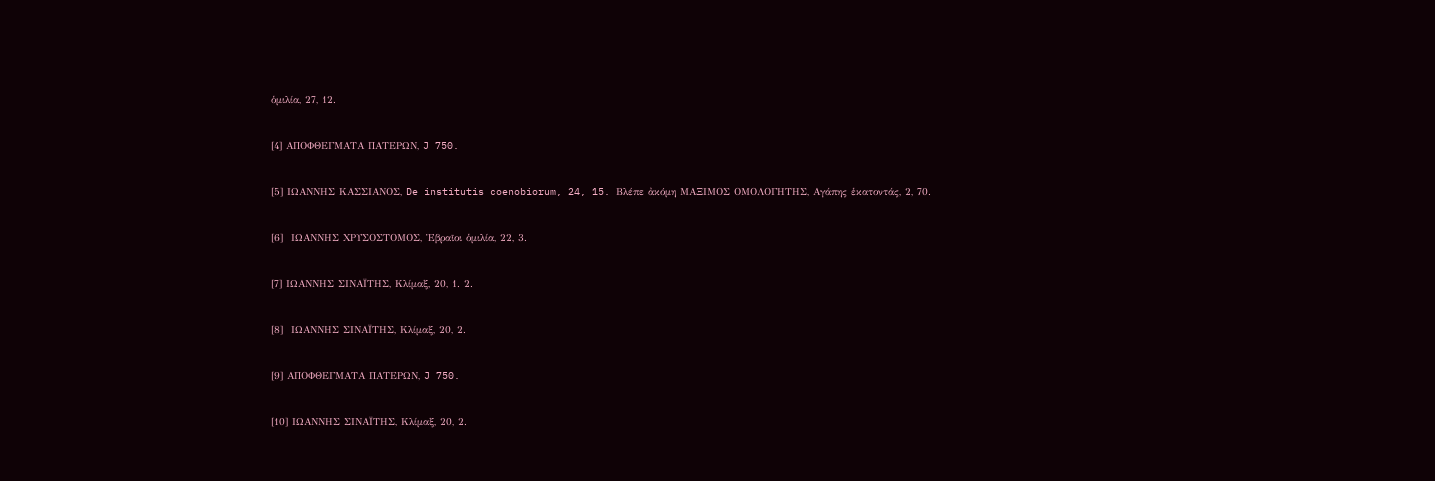ὁμιλία, 27, 12.

[4] ΑΠΟΦΘΕΓΜΑΤΑ ΠΑΤΕΡΩΝ, J 750.

[5] ΙΩΑΝΝΗΣ ΚΑΣΣΙΑΝΟΣ, De institutis coenobiorum, 24, 15. Βλέπε ἀκόμη ΜΑΞΙΜΟΣ ΟΜΟΛΟΓΗΤΗΣ, Αγάπης ἑκατοντάς, 2, 70.

[6]  ΙΩΑΝΝΗΣ ΧΡΥΣΟΣΤΟΜΟΣ, Ἑβραῖοι ὁμιλία, 22, 3.

[7] ΙΩΑΝΝΗΣ ΣΙΝΑΪΤΗΣ, Κλίμαξ, 20, 1. 2.

[8]  ΙΩΑΝΝΗΣ ΣΙΝΑΪΤΗΣ, Κλίμαξ, 20, 2.

[9] ΑΠΟΦΘΕΓΜΑΤΑ ΠΑΤΕΡΩΝ, J 750.

[10] ΙΩΑΝΝΗΣ ΣΙΝΑΪΤΗΣ, Κλίμαξ, 20, 2.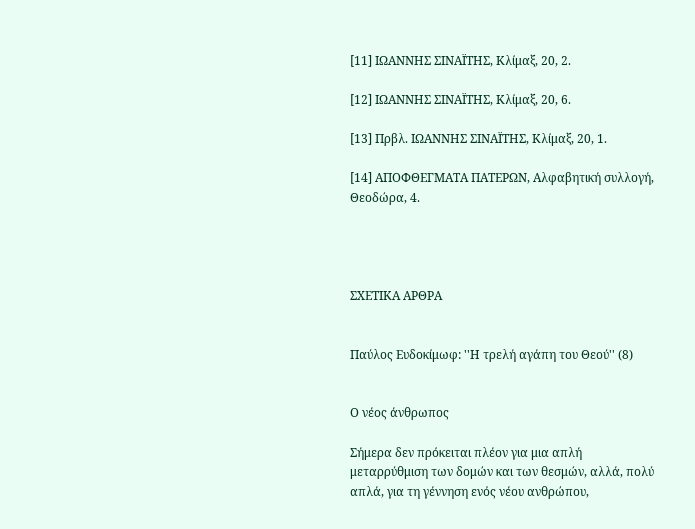[11] ΙΩΑΝΝΗΣ ΣΙΝΑΪΤΗΣ, Κλίμαξ, 20, 2.

[12] ΙΩΑΝΝΗΣ ΣΙΝΑΪΤΗΣ, Κλίμαξ, 20, 6.

[13] Πρβλ. ΙΩΑΝΝΗΣ ΣΙΝΑΪΤΗΣ, Κλίμαξ, 20, 1.

[14] ΑΠΟΦΘΕΓΜΑΤΑ ΠΑΤΕΡΩΝ, Αλφαβητική συλλογή, Θεοδώρα, 4.




ΣΧΕΤΙΚΑ ΑΡΘΡΑ


Παύλος Ευδοκίμωφ: ''Η τρελή αγάπη του Θεού'' (8)


Ο νέος άνθρωπος

Σήμερα δεν πρόκειται πλέον για μια απλή μεταρρύθμιση των δομών και των θεσμών, αλλά, πολύ απλά, για τη γέννηση ενός νέου ανθρώπου,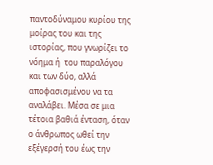παντοδύναμου κυρίου της μοίρας του και της ιστορίας, που γνωρίζει το νόημα ή  του παραλόγου και των δύο, αλλά αποφασισμένου να τα αναλάβει. Μέσα σε μια τέτοια βαθιά ένταση, όταν ο άνθρωπος ωθεί την εξέγερσή του έως την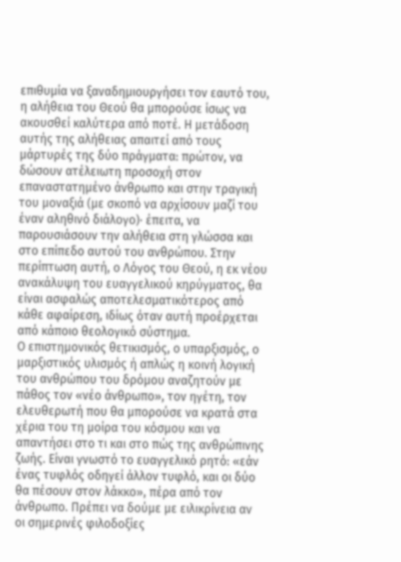επιθυμία να ξαναδημιουργήσει τον εαυτό του, η αλήθεια του Θεού θα μπορούσε ίσως να ακουσθεί καλύτερα από ποτέ. Η μετάδοση αυτής της αλήθειας απαιτεί από τους μάρτυρές της δύο πράγματα: πρώτον, να δώσουν ατέλειωτη προσοχή στον επαναστατημένο άνθρωπο και στην τραγική του μοναξιά (με σκοπό να αρχίσουν μαζί του έναν αληθινό διάλογο)· έπειτα, να παρουσιάσουν την αλήθεια στη γλώσσα και στο επίπεδο αυτού του ανθρώπου. Στην περίπτωση αυτή, ο Λόγος του Θεού, η εκ νέου ανακάλυψη του ευαγγελικού κηρύγματος, θα είναι ασφαλώς αποτελεσματικότερος από κάθε αφαίρεση, ιδίως όταν αυτή προέρχεται από κάποιο θεολογικό σύστημα.
Ο επιστημονικός θετικισμός, ο υπαρξισμός, ο μαρξιστικός υλισμός ή απλώς η κοινή λογική του ανθρώπου του δρόμου αναζητούν με πάθος τον «νέο άνθρωπο», τον ηγέτη, τον ελευθερωτή που θα μπορούσε να κρατά στα χέρια του τη μοίρα του κόσμου και να απαντήσει στο τι και στο πώς της ανθρώπινης ζωής. Είναι γνωστό το ευαγγελικό ρητό: «εάν ένας τυφλός οδηγεί άλλον τυφλό, και οι δύο θα πέσουν στον λάκκο», πέρα από τον άνθρωπο. Πρέπει να δούμε με ειλικρίνεια αν οι σημερινές φιλοδοξίες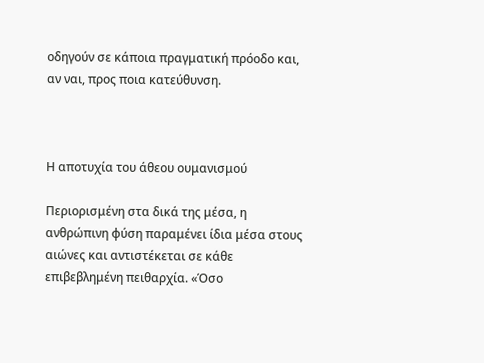οδηγούν σε κάποια πραγματική πρόοδο και, αν ναι, προς ποια κατεύθυνση.



Η αποτυχία του άθεου ουμανισμού

Περιορισμένη στα δικά της μέσα, η ανθρώπινη φύση παραμένει ίδια μέσα στους αιώνες και αντιστέκεται σε κάθε επιβεβλημένη πειθαρχία. «Όσο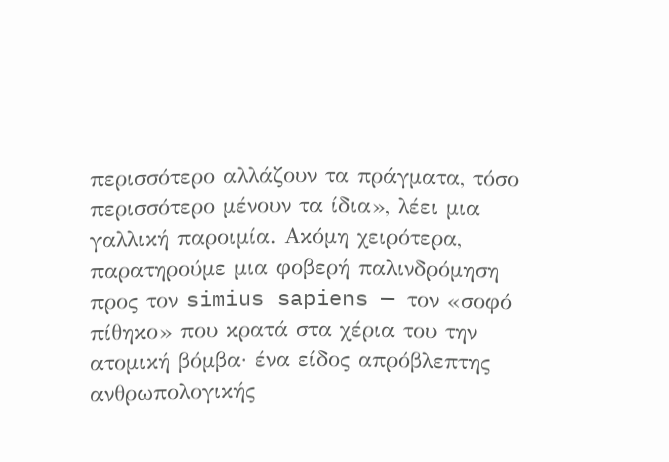περισσότερο αλλάζουν τα πράγματα, τόσο περισσότερο μένουν τα ίδια», λέει μια γαλλική παροιμία. Ακόμη χειρότερα, παρατηρούμε μια φοβερή παλινδρόμηση προς τον simius sapiens — τον «σοφό πίθηκο» που κρατά στα χέρια του την ατομική βόμβα· ένα είδος απρόβλεπτης ανθρωπολογικής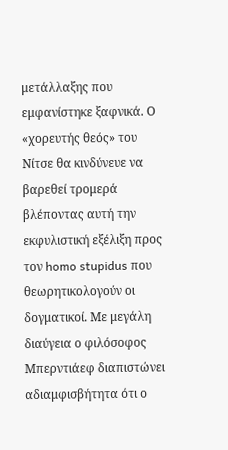μετάλλαξης που εμφανίστηκε ξαφνικά. Ο «χορευτής θεός» του Νίτσε θα κινδύνευε να βαρεθεί τρομερά βλέποντας αυτή την εκφυλιστική εξέλιξη προς τον homo stupidus που θεωρητικολογούν οι δογματικοί. Με μεγάλη διαύγεια ο φιλόσοφος Μπερντιάεφ διαπιστώνει αδιαμφισβήτητα ότι ο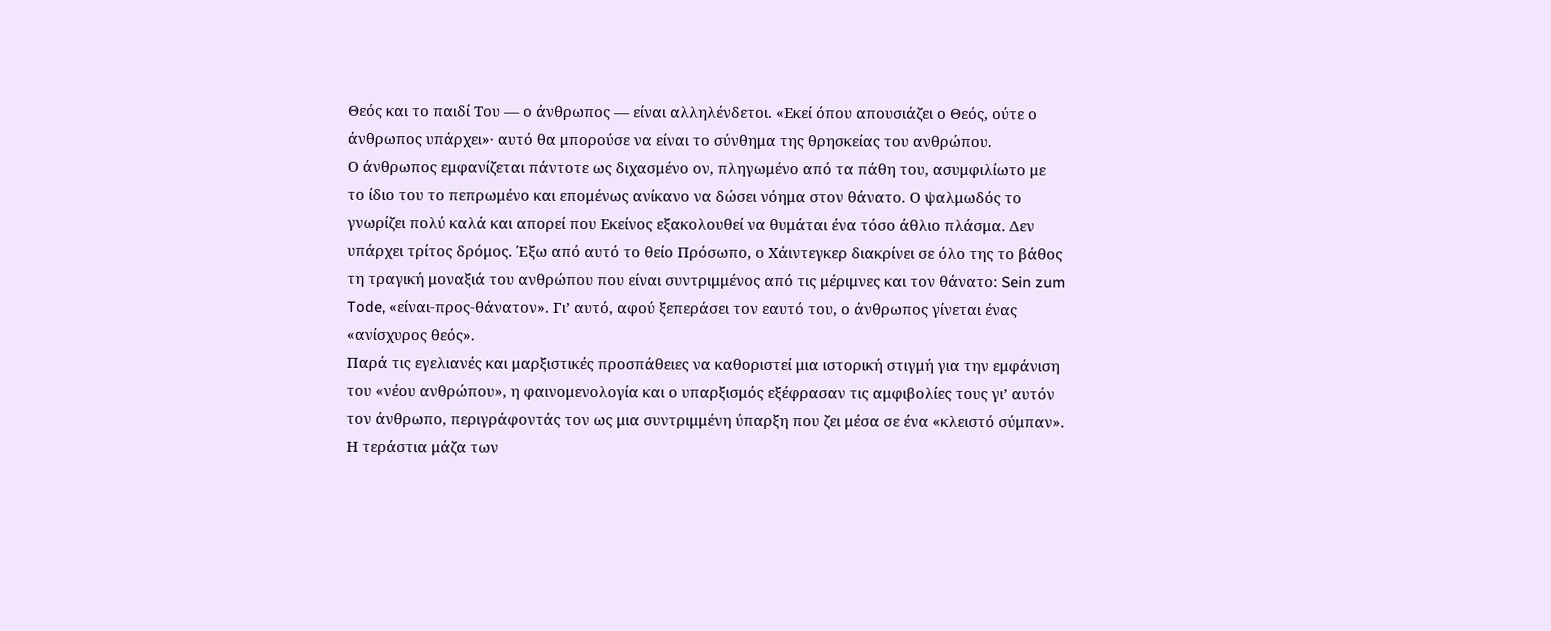Θεός και το παιδί Του — ο άνθρωπος — είναι αλληλένδετοι. «Εκεί όπου απουσιάζει ο Θεός, ούτε ο άνθρωπος υπάρχει»· αυτό θα μπορούσε να είναι το σύνθημα της θρησκείας του ανθρώπου.
Ο άνθρωπος εμφανίζεται πάντοτε ως διχασμένο ον, πληγωμένο από τα πάθη του, ασυμφιλίωτο με το ίδιο του το πεπρωμένο και επομένως ανίκανο να δώσει νόημα στον θάνατο. Ο ψαλμωδός το γνωρίζει πολύ καλά και απορεί που Εκείνος εξακολουθεί να θυμάται ένα τόσο άθλιο πλάσμα. Δεν υπάρχει τρίτος δρόμος. Έξω από αυτό το θείο Πρόσωπο, ο Χάιντεγκερ διακρίνει σε όλο της το βάθος τη τραγική μοναξιά του ανθρώπου που είναι συντριμμένος από τις μέριμνες και τον θάνατο: Sein zum Tode, «είναι-προς-θάνατον». Γι’ αυτό, αφού ξεπεράσει τον εαυτό του, ο άνθρωπος γίνεται ένας «ανίσχυρος θεός».
Παρά τις εγελιανές και μαρξιστικές προσπάθειες να καθοριστεί μια ιστορική στιγμή για την εμφάνιση του «νέου ανθρώπου», η φαινομενολογία και ο υπαρξισμός εξέφρασαν τις αμφιβολίες τους γι’ αυτόν τον άνθρωπο, περιγράφοντάς τον ως μια συντριμμένη ύπαρξη που ζει μέσα σε ένα «κλειστό σύμπαν». Η τεράστια μάζα των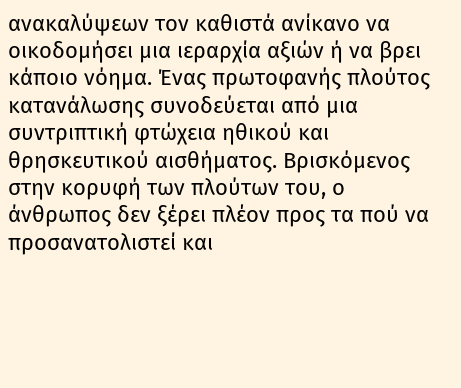ανακαλύψεων τον καθιστά ανίκανο να οικοδομήσει μια ιεραρχία αξιών ή να βρει κάποιο νόημα. Ένας πρωτοφανής πλούτος κατανάλωσης συνοδεύεται από μια συντριπτική φτώχεια ηθικού και θρησκευτικού αισθήματος. Βρισκόμενος στην κορυφή των πλούτων του, ο άνθρωπος δεν ξέρει πλέον προς τα πού να προσανατολιστεί και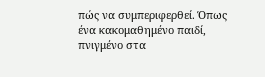πώς να συμπεριφερθεί. Όπως ένα κακομαθημένο παιδί, πνιγμένο στα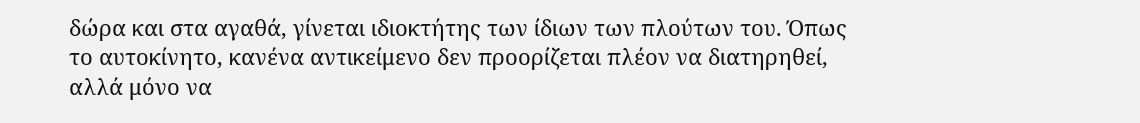δώρα και στα αγαθά, γίνεται ιδιοκτήτης των ίδιων των πλούτων του. Όπως το αυτοκίνητο, κανένα αντικείμενο δεν προορίζεται πλέον να διατηρηθεί, αλλά μόνο να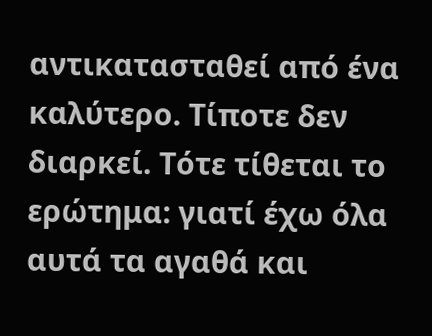αντικατασταθεί από ένα καλύτερο. Τίποτε δεν διαρκεί. Τότε τίθεται το ερώτημα: γιατί έχω όλα αυτά τα αγαθά και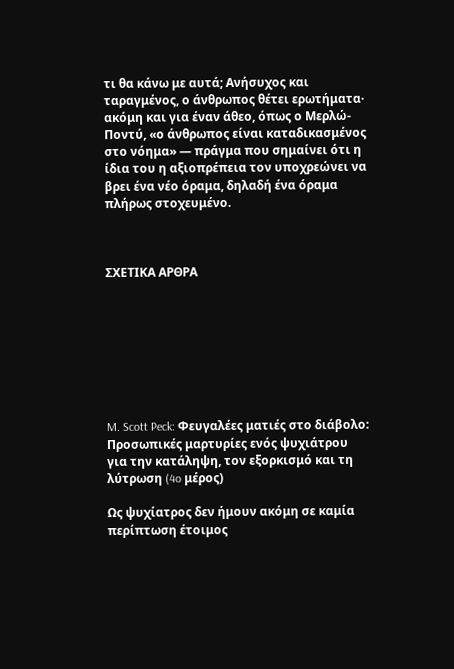τι θα κάνω με αυτά; Ανήσυχος και ταραγμένος, ο άνθρωπος θέτει ερωτήματα· ακόμη και για έναν άθεο, όπως ο Μερλώ-Ποντύ, «ο άνθρωπος είναι καταδικασμένος στο νόημα» — πράγμα που σημαίνει ότι η ίδια του η αξιοπρέπεια τον υποχρεώνει να βρει ένα νέο όραμα, δηλαδή ένα όραμα πλήρως στοχευμένο.



ΣΧΕΤΙΚΑ ΑΡΘΡΑ








M. Scott Peck: Φευγαλέες ματιές στο διάβολο: Προσωπικές μαρτυρίες ενός ψυχιάτρου για την κατάληψη, τον εξορκισμό και τη λύτρωση (4o μέρος)

Ως ψυχίατρος δεν ήμουν ακόμη σε καμία περίπτωση έτοιμος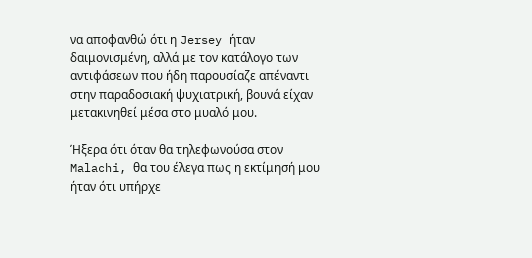να αποφανθώ ότι η Jersey ήταν δαιμονισμένη, αλλά με τον κατάλογο των αντιφάσεων που ήδη παρουσίαζε απέναντι στην παραδοσιακή ψυχιατρική, βουνά είχαν μετακινηθεί μέσα στο μυαλό μου.

Ήξερα ότι όταν θα τηλεφωνούσα στον Malachi, θα του έλεγα πως η εκτίμησή μου ήταν ότι υπήρχε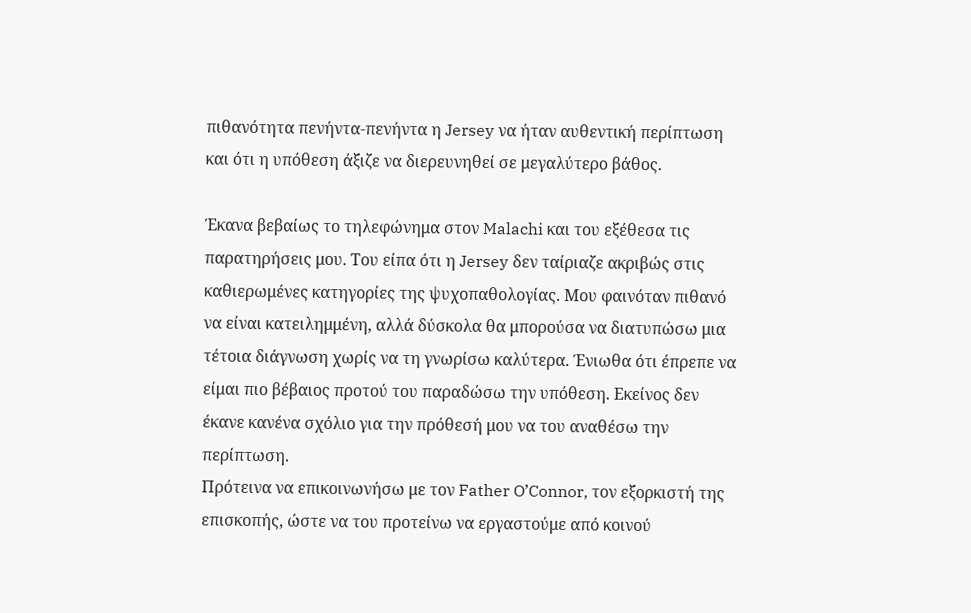πιθανότητα πενήντα-πενήντα η Jersey να ήταν αυθεντική περίπτωση και ότι η υπόθεση άξιζε να διερευνηθεί σε μεγαλύτερο βάθος.

Έκανα βεβαίως το τηλεφώνημα στον Malachi και του εξέθεσα τις παρατηρήσεις μου. Του είπα ότι η Jersey δεν ταίριαζε ακριβώς στις καθιερωμένες κατηγορίες της ψυχοπαθολογίας. Μου φαινόταν πιθανό να είναι κατειλημμένη, αλλά δύσκολα θα μπορούσα να διατυπώσω μια τέτοια διάγνωση χωρίς να τη γνωρίσω καλύτερα. Ένιωθα ότι έπρεπε να είμαι πιο βέβαιος προτού του παραδώσω την υπόθεση. Εκείνος δεν έκανε κανένα σχόλιο για την πρόθεσή μου να του αναθέσω την περίπτωση.
Πρότεινα να επικοινωνήσω με τον Father O’Connor, τον εξορκιστή της επισκοπής, ώστε να του προτείνω να εργαστούμε από κοινού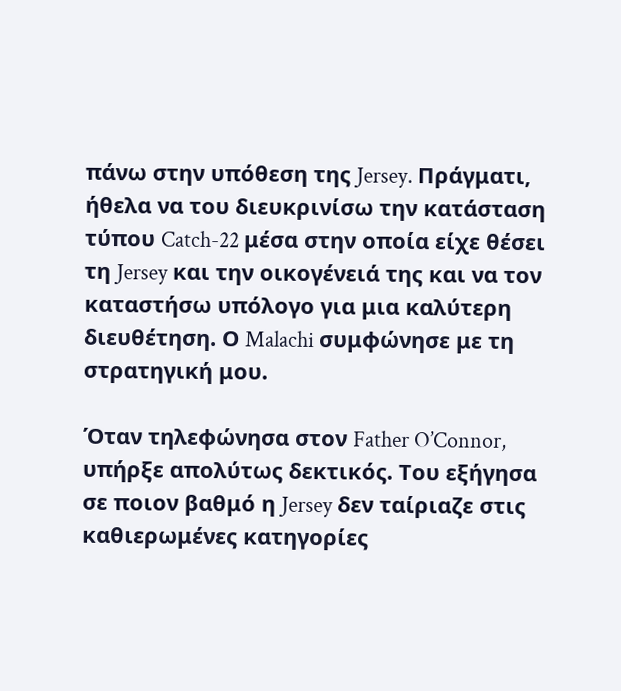πάνω στην υπόθεση της Jersey. Πράγματι, ήθελα να του διευκρινίσω την κατάσταση τύπου Catch-22 μέσα στην οποία είχε θέσει τη Jersey και την οικογένειά της και να τον καταστήσω υπόλογο για μια καλύτερη διευθέτηση. Ο Malachi συμφώνησε με τη στρατηγική μου.

Όταν τηλεφώνησα στον Father O’Connor, υπήρξε απολύτως δεκτικός. Του εξήγησα σε ποιον βαθμό η Jersey δεν ταίριαζε στις καθιερωμένες κατηγορίες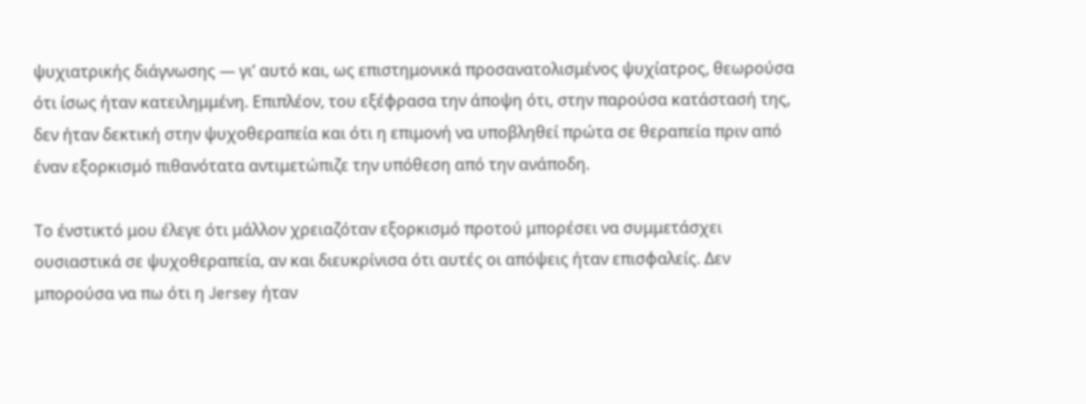ψυχιατρικής διάγνωσης — γι’ αυτό και, ως επιστημονικά προσανατολισμένος ψυχίατρος, θεωρούσα ότι ίσως ήταν κατειλημμένη. Επιπλέον, του εξέφρασα την άποψη ότι, στην παρούσα κατάστασή της, δεν ήταν δεκτική στην ψυχοθεραπεία και ότι η επιμονή να υποβληθεί πρώτα σε θεραπεία πριν από έναν εξορκισμό πιθανότατα αντιμετώπιζε την υπόθεση από την ανάποδη.

Το ένστικτό μου έλεγε ότι μάλλον χρειαζόταν εξορκισμό προτού μπορέσει να συμμετάσχει ουσιαστικά σε ψυχοθεραπεία, αν και διευκρίνισα ότι αυτές οι απόψεις ήταν επισφαλείς. Δεν μπορούσα να πω ότι η Jersey ήταν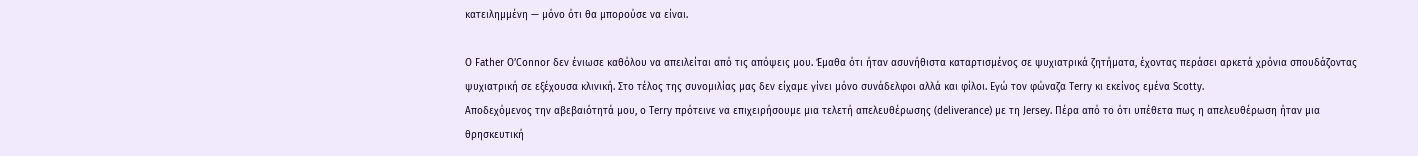κατειλημμένη — μόνο ότι θα μπορούσε να είναι.

Ο Father O’Connor δεν ένιωσε καθόλου να απειλείται από τις απόψεις μου. Έμαθα ότι ήταν ασυνήθιστα καταρτισμένος σε ψυχιατρικά ζητήματα, έχοντας περάσει αρκετά χρόνια σπουδάζοντας ψυχιατρική σε εξέχουσα κλινική. Στο τέλος της συνομιλίας μας δεν είχαμε γίνει μόνο συνάδελφοι αλλά και φίλοι. Εγώ τον φώναζα Terry κι εκείνος εμένα Scotty.
Αποδεχόμενος την αβεβαιότητά μου, ο Terry πρότεινε να επιχειρήσουμε μια τελετή απελευθέρωσης (deliverance) με τη Jersey. Πέρα από το ότι υπέθετα πως η απελευθέρωση ήταν μια θρησκευτική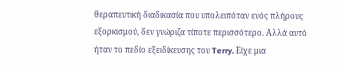θεραπευτική διαδικασία που υπολειπόταν ενός πλήρους εξορκισμού, δεν γνώριζα τίποτε περισσότερο. Αλλά αυτό ήταν το πεδίο εξειδίκευσης του Terry. Είχε μια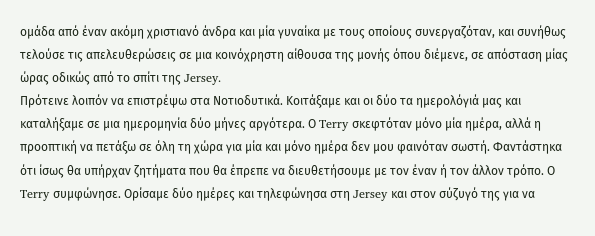ομάδα από έναν ακόμη χριστιανό άνδρα και μία γυναίκα με τους οποίους συνεργαζόταν, και συνήθως τελούσε τις απελευθερώσεις σε μια κοινόχρηστη αίθουσα της μονής όπου διέμενε, σε απόσταση μίας ώρας οδικώς από το σπίτι της Jersey.
Πρότεινε λοιπόν να επιστρέψω στα Νοτιοδυτικά. Κοιτάξαμε και οι δύο τα ημερολόγιά μας και καταλήξαμε σε μια ημερομηνία δύο μήνες αργότερα. Ο Terry σκεφτόταν μόνο μία ημέρα, αλλά η προοπτική να πετάξω σε όλη τη χώρα για μία και μόνο ημέρα δεν μου φαινόταν σωστή. Φαντάστηκα ότι ίσως θα υπήρχαν ζητήματα που θα έπρεπε να διευθετήσουμε με τον έναν ή τον άλλον τρόπο. Ο Terry συμφώνησε. Ορίσαμε δύο ημέρες και τηλεφώνησα στη Jersey και στον σύζυγό της για να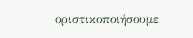οριστικοποιήσουμε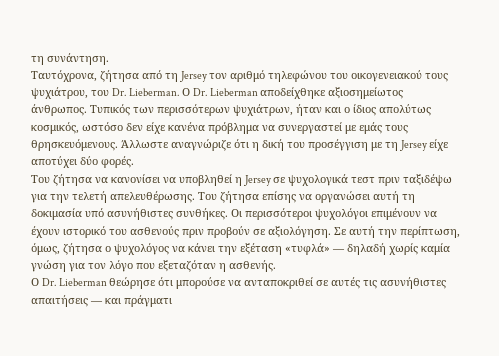τη συνάντηση.
Ταυτόχρονα, ζήτησα από τη Jersey τον αριθμό τηλεφώνου του οικογενειακού τους ψυχιάτρου, του Dr. Lieberman. Ο Dr. Lieberman αποδείχθηκε αξιοσημείωτος άνθρωπος. Τυπικός των περισσότερων ψυχιάτρων, ήταν και ο ίδιος απολύτως κοσμικός, ωστόσο δεν είχε κανένα πρόβλημα να συνεργαστεί με εμάς τους θρησκευόμενους. Άλλωστε αναγνώριζε ότι η δική του προσέγγιση με τη Jersey είχε αποτύχει δύο φορές.
Του ζήτησα να κανονίσει να υποβληθεί η Jersey σε ψυχολογικά τεστ πριν ταξιδέψω για την τελετή απελευθέρωσης. Του ζήτησα επίσης να οργανώσει αυτή τη δοκιμασία υπό ασυνήθιστες συνθήκες. Οι περισσότεροι ψυχολόγοι επιμένουν να έχουν ιστορικό του ασθενούς πριν προβούν σε αξιολόγηση. Σε αυτή την περίπτωση, όμως, ζήτησα ο ψυχολόγος να κάνει την εξέταση «τυφλά» — δηλαδή χωρίς καμία γνώση για τον λόγο που εξεταζόταν η ασθενής.
Ο Dr. Lieberman θεώρησε ότι μπορούσε να ανταποκριθεί σε αυτές τις ασυνήθιστες απαιτήσεις — και πράγματι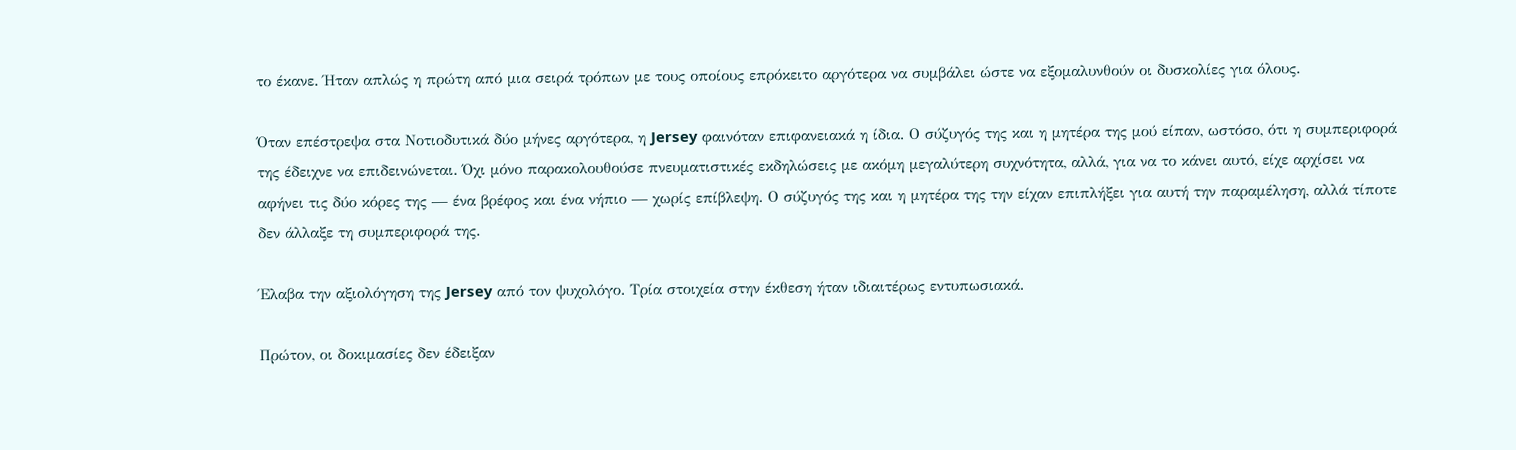το έκανε. Ήταν απλώς η πρώτη από μια σειρά τρόπων με τους οποίους επρόκειτο αργότερα να συμβάλει ώστε να εξομαλυνθούν οι δυσκολίες για όλους.

Όταν επέστρεψα στα Νοτιοδυτικά δύο μήνες αργότερα, η Jersey φαινόταν επιφανειακά η ίδια. Ο σύζυγός της και η μητέρα της μού είπαν, ωστόσο, ότι η συμπεριφορά της έδειχνε να επιδεινώνεται. Όχι μόνο παρακολουθούσε πνευματιστικές εκδηλώσεις με ακόμη μεγαλύτερη συχνότητα, αλλά, για να το κάνει αυτό, είχε αρχίσει να αφήνει τις δύο κόρες της — ένα βρέφος και ένα νήπιο — χωρίς επίβλεψη. Ο σύζυγός της και η μητέρα της την είχαν επιπλήξει για αυτή την παραμέληση, αλλά τίποτε δεν άλλαξε τη συμπεριφορά της.

Έλαβα την αξιολόγηση της Jersey από τον ψυχολόγο. Τρία στοιχεία στην έκθεση ήταν ιδιαιτέρως εντυπωσιακά.

Πρώτον, οι δοκιμασίες δεν έδειξαν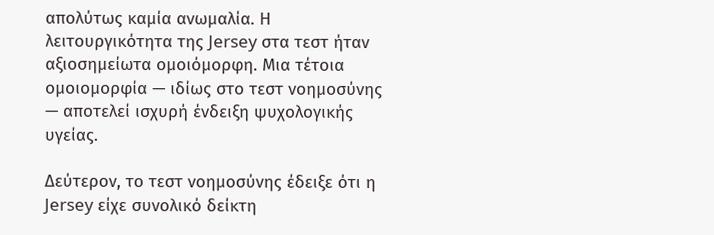απολύτως καμία ανωμαλία. Η λειτουργικότητα της Jersey στα τεστ ήταν αξιοσημείωτα ομοιόμορφη. Μια τέτοια ομοιομορφία — ιδίως στο τεστ νοημοσύνης — αποτελεί ισχυρή ένδειξη ψυχολογικής υγείας.

Δεύτερον, το τεστ νοημοσύνης έδειξε ότι η Jersey είχε συνολικό δείκτη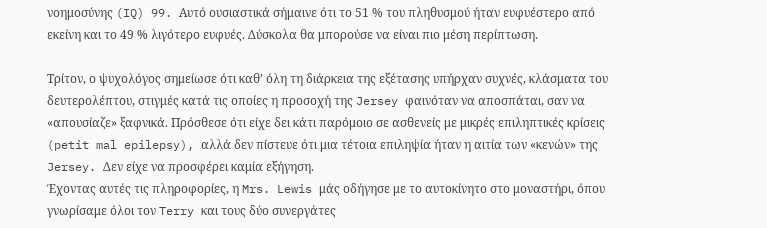νοημοσύνης (IQ) 99. Αυτό ουσιαστικά σήμαινε ότι το 51 % του πληθυσμού ήταν ευφυέστερο από εκείνη και το 49 % λιγότερο ευφυές. Δύσκολα θα μπορούσε να είναι πιο μέση περίπτωση.

Τρίτον, ο ψυχολόγος σημείωσε ότι καθ’ όλη τη διάρκεια της εξέτασης υπήρχαν συχνές, κλάσματα του δευτερολέπτου, στιγμές κατά τις οποίες η προσοχή της Jersey φαινόταν να αποσπάται, σαν να «απουσίαζε» ξαφνικά. Πρόσθεσε ότι είχε δει κάτι παρόμοιο σε ασθενείς με μικρές επιληπτικές κρίσεις (petit mal epilepsy), αλλά δεν πίστευε ότι μια τέτοια επιληψία ήταν η αιτία των «κενών» της Jersey. Δεν είχε να προσφέρει καμία εξήγηση.
Έχοντας αυτές τις πληροφορίες, η Mrs. Lewis μάς οδήγησε με το αυτοκίνητο στο μοναστήρι, όπου γνωρίσαμε όλοι τον Terry και τους δύο συνεργάτες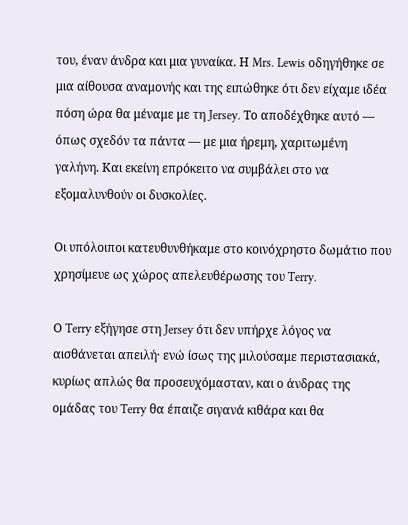του, έναν άνδρα και μια γυναίκα. Η Mrs. Lewis οδηγήθηκε σε μια αίθουσα αναμονής και της ειπώθηκε ότι δεν είχαμε ιδέα πόση ώρα θα μέναμε με τη Jersey. Το αποδέχθηκε αυτό — όπως σχεδόν τα πάντα — με μια ήρεμη, χαριτωμένη γαλήνη. Και εκείνη επρόκειτο να συμβάλει στο να εξομαλυνθούν οι δυσκολίες.

Οι υπόλοιποι κατευθυνθήκαμε στο κοινόχρηστο δωμάτιο που χρησίμευε ως χώρος απελευθέρωσης του Terry.

Ο Terry εξήγησε στη Jersey ότι δεν υπήρχε λόγος να αισθάνεται απειλή· ενώ ίσως της μιλούσαμε περιστασιακά, κυρίως απλώς θα προσευχόμασταν, και ο άνδρας της ομάδας του Terry θα έπαιζε σιγανά κιθάρα και θα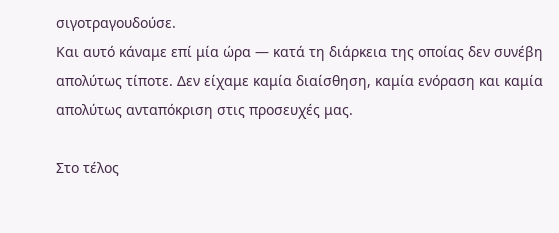σιγοτραγουδούσε.
Και αυτό κάναμε επί μία ώρα — κατά τη διάρκεια της οποίας δεν συνέβη απολύτως τίποτε. Δεν είχαμε καμία διαίσθηση, καμία ενόραση και καμία απολύτως ανταπόκριση στις προσευχές μας.

Στο τέλος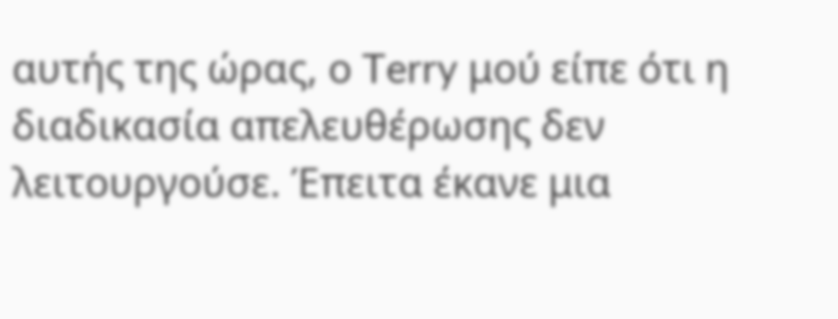αυτής της ώρας, ο Terry μού είπε ότι η διαδικασία απελευθέρωσης δεν λειτουργούσε. Έπειτα έκανε μια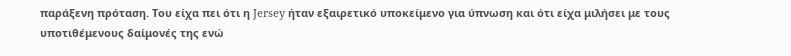παράξενη πρόταση. Του είχα πει ότι η Jersey ήταν εξαιρετικό υποκείμενο για ύπνωση και ότι είχα μιλήσει με τους υποτιθέμενους δαίμονές της ενώ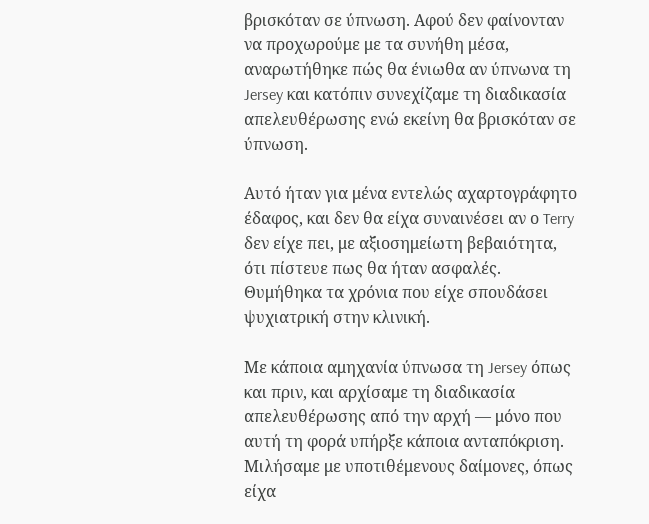βρισκόταν σε ύπνωση. Αφού δεν φαίνονταν να προχωρούμε με τα συνήθη μέσα, αναρωτήθηκε πώς θα ένιωθα αν ύπνωνα τη Jersey και κατόπιν συνεχίζαμε τη διαδικασία απελευθέρωσης ενώ εκείνη θα βρισκόταν σε ύπνωση.

Αυτό ήταν για μένα εντελώς αχαρτογράφητο έδαφος, και δεν θα είχα συναινέσει αν ο Terry δεν είχε πει, με αξιοσημείωτη βεβαιότητα, ότι πίστευε πως θα ήταν ασφαλές. Θυμήθηκα τα χρόνια που είχε σπουδάσει ψυχιατρική στην κλινική.

Με κάποια αμηχανία ύπνωσα τη Jersey όπως και πριν, και αρχίσαμε τη διαδικασία απελευθέρωσης από την αρχή — μόνο που αυτή τη φορά υπήρξε κάποια ανταπόκριση. Μιλήσαμε με υποτιθέμενους δαίμονες, όπως είχα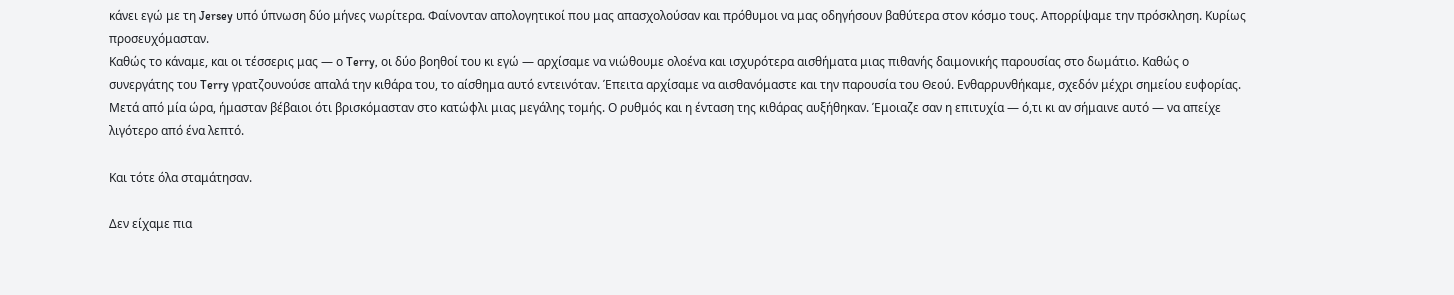κάνει εγώ με τη Jersey υπό ύπνωση δύο μήνες νωρίτερα. Φαίνονταν απολογητικοί που μας απασχολούσαν και πρόθυμοι να μας οδηγήσουν βαθύτερα στον κόσμο τους. Απορρίψαμε την πρόσκληση. Κυρίως προσευχόμασταν.
Καθώς το κάναμε, και οι τέσσερις μας — ο Terry, οι δύο βοηθοί του κι εγώ — αρχίσαμε να νιώθουμε ολοένα και ισχυρότερα αισθήματα μιας πιθανής δαιμονικής παρουσίας στο δωμάτιο. Καθώς ο συνεργάτης του Terry γρατζουνούσε απαλά την κιθάρα του, το αίσθημα αυτό εντεινόταν. Έπειτα αρχίσαμε να αισθανόμαστε και την παρουσία του Θεού. Ενθαρρυνθήκαμε, σχεδόν μέχρι σημείου ευφορίας. Μετά από μία ώρα, ήμασταν βέβαιοι ότι βρισκόμασταν στο κατώφλι μιας μεγάλης τομής. Ο ρυθμός και η ένταση της κιθάρας αυξήθηκαν. Έμοιαζε σαν η επιτυχία — ό,τι κι αν σήμαινε αυτό — να απείχε λιγότερο από ένα λεπτό.

Και τότε όλα σταμάτησαν.

Δεν είχαμε πια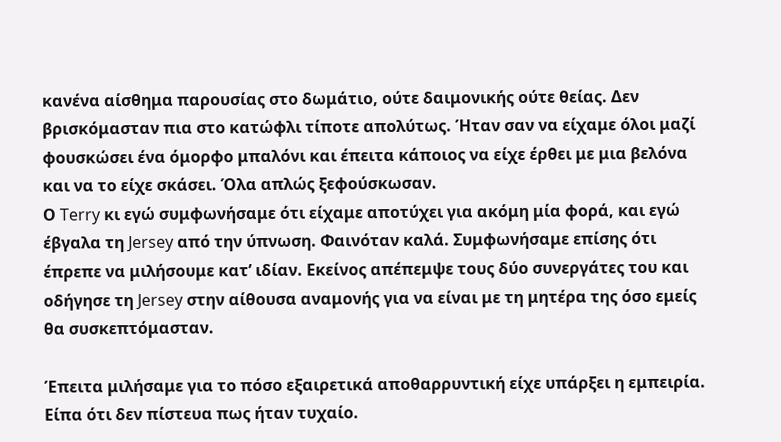κανένα αίσθημα παρουσίας στο δωμάτιο, ούτε δαιμονικής ούτε θείας. Δεν βρισκόμασταν πια στο κατώφλι τίποτε απολύτως. Ήταν σαν να είχαμε όλοι μαζί φουσκώσει ένα όμορφο μπαλόνι και έπειτα κάποιος να είχε έρθει με μια βελόνα και να το είχε σκάσει. Όλα απλώς ξεφούσκωσαν.
Ο Terry κι εγώ συμφωνήσαμε ότι είχαμε αποτύχει για ακόμη μία φορά, και εγώ έβγαλα τη Jersey από την ύπνωση. Φαινόταν καλά. Συμφωνήσαμε επίσης ότι έπρεπε να μιλήσουμε κατ’ ιδίαν. Εκείνος απέπεμψε τους δύο συνεργάτες του και οδήγησε τη Jersey στην αίθουσα αναμονής για να είναι με τη μητέρα της όσο εμείς θα συσκεπτόμασταν.

Έπειτα μιλήσαμε για το πόσο εξαιρετικά αποθαρρυντική είχε υπάρξει η εμπειρία. Είπα ότι δεν πίστευα πως ήταν τυχαίο.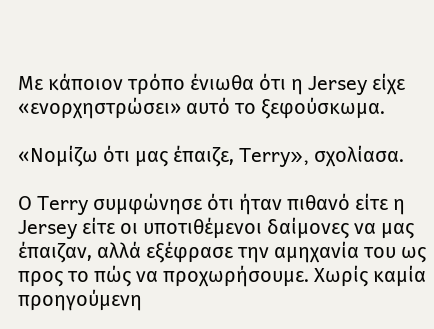Με κάποιον τρόπο ένιωθα ότι η Jersey είχε «ενορχηστρώσει» αυτό το ξεφούσκωμα.

«Νομίζω ότι μας έπαιζε, Terry», σχολίασα.

Ο Terry συμφώνησε ότι ήταν πιθανό είτε η Jersey είτε οι υποτιθέμενοι δαίμονες να μας έπαιζαν, αλλά εξέφρασε την αμηχανία του ως προς το πώς να προχωρήσουμε. Χωρίς καμία προηγούμενη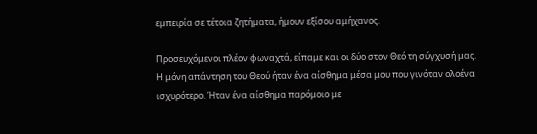εμπειρία σε τέτοια ζητήματα, ήμουν εξίσου αμήχανος.

Προσευχόμενοι πλέον φωναχτά, είπαμε και οι δύο στον Θεό τη σύγχυσή μας. Η μόνη απάντηση του Θεού ήταν ένα αίσθημα μέσα μου που γινόταν ολοένα ισχυρότερο. Ήταν ένα αίσθημα παρόμοιο με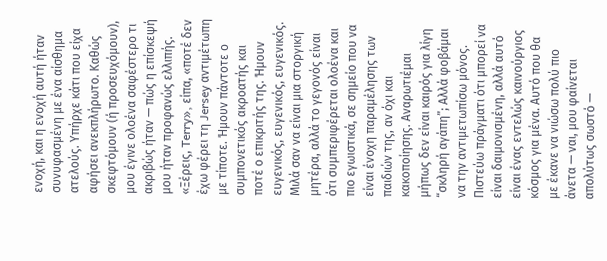ενοχή, και η ενοχή αυτή ήταν συνυφασμένη με ένα αίσθημα ατελούς. Υπήρχε κάτι που είχα αφήσει ανεκπλήρωτο. Καθώς σκεφτόμουν (ή προσευχόμουν), μου έγινε ολοένα σαφέστερο τι ακριβώς ήταν — πώς η επίσκεψή μου ήταν προφανώς ελλιπής.
«Ξέρεις, Terry», είπα, «ποτέ δεν έχω φέρει τη Jersey αντιμέτωπη με τίποτε. Ήμουν πάντοτε ο συμπονετικός ακροατής και ποτέ ο επικριτής της. Ήμουν ευγενικός, ευγενικός, ευγενικός. Μιλά σαν να είναι μια στοργική μητέρα, αλλά το γεγονός είναι ότι συμπεριφέρεται ολοένα και πιο εγωιστικά, σε σημείο που να είναι ένοχη παραμέλησης των παιδιών της, αν όχι και κακοποίησης. Αναρωτιέμαι μήπως δεν είναι καιρός για λίγη “σκληρή αγάπη”; Αλλά φοβάμαι να την αντιμετωπίσω μόνος. Πιστεύω πράγματι ότι μπορεί να είναι δαιμονισμένη, αλλά αυτό είναι ένας εντελώς καινούργιος κόσμος για μένα. Αυτό που θα με έκανε να νιώσω πολύ πιο άνετα — ναι, μου φαίνεται απολύτως σωστό —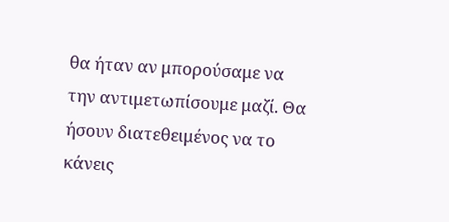θα ήταν αν μπορούσαμε να την αντιμετωπίσουμε μαζί. Θα ήσουν διατεθειμένος να το κάνεις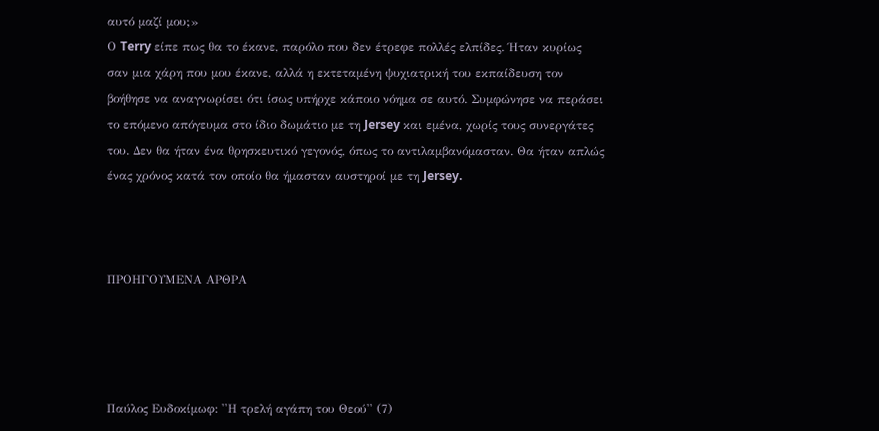αυτό μαζί μου;»
Ο Terry είπε πως θα το έκανε, παρόλο που δεν έτρεφε πολλές ελπίδες. Ήταν κυρίως σαν μια χάρη που μου έκανε, αλλά η εκτεταμένη ψυχιατρική του εκπαίδευση τον βοήθησε να αναγνωρίσει ότι ίσως υπήρχε κάποιο νόημα σε αυτό. Συμφώνησε να περάσει το επόμενο απόγευμα στο ίδιο δωμάτιο με τη Jersey και εμένα, χωρίς τους συνεργάτες του. Δεν θα ήταν ένα θρησκευτικό γεγονός, όπως το αντιλαμβανόμασταν. Θα ήταν απλώς ένας χρόνος κατά τον οποίο θα ήμασταν αυστηροί με τη Jersey.



ΠΡΟΗΓΟΥΜΕΝΑ ΑΡΘΡΑ




Παύλος Ευδοκίμωφ: ''Η τρελή αγάπη του Θεού'' (7)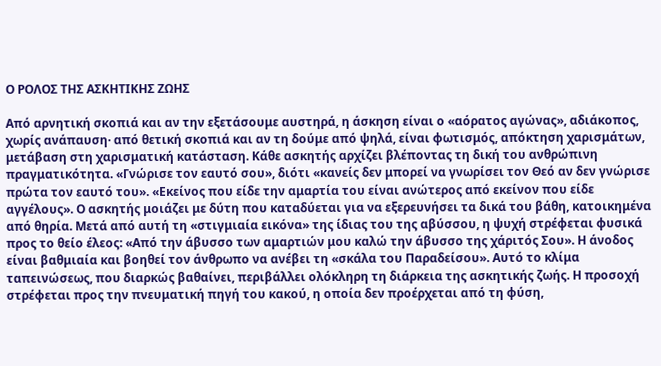Ο ΡΟΛΟΣ ΤΗΣ ΑΣΚΗΤΙΚΗΣ ΖΩΗΣ

Από αρνητική σκοπιά και αν την εξετάσουμε αυστηρά, η άσκηση είναι ο «αόρατος αγώνας», αδιάκοπος, χωρίς ανάπαυση· από θετική σκοπιά και αν τη δούμε από ψηλά, είναι φωτισμός, απόκτηση χαρισμάτων, μετάβαση στη χαρισματική κατάσταση. Κάθε ασκητής αρχίζει βλέποντας τη δική του ανθρώπινη πραγματικότητα. «Γνώρισε τον εαυτό σου», διότι «κανείς δεν μπορεί να γνωρίσει τον Θεό αν δεν γνώρισε πρώτα τον εαυτό του». «Εκείνος που είδε την αμαρτία του είναι ανώτερος από εκείνον που είδε αγγέλους». Ο ασκητής μοιάζει με δύτη που καταδύεται για να εξερευνήσει τα δικά του βάθη, κατοικημένα από θηρία. Μετά από αυτή τη «στιγμιαία εικόνα» της ίδιας του της αβύσσου, η ψυχή στρέφεται φυσικά προς το θείο έλεος: «Από την άβυσσο των αμαρτιών μου καλώ την άβυσσο της χάριτός Σου». Η άνοδος είναι βαθμιαία και βοηθεί τον άνθρωπο να ανέβει τη «σκάλα του Παραδείσου». Αυτό το κλίμα ταπεινώσεως, που διαρκώς βαθαίνει, περιβάλλει ολόκληρη τη διάρκεια της ασκητικής ζωής. Η προσοχή στρέφεται προς την πνευματική πηγή του κακού, η οποία δεν προέρχεται από τη φύση,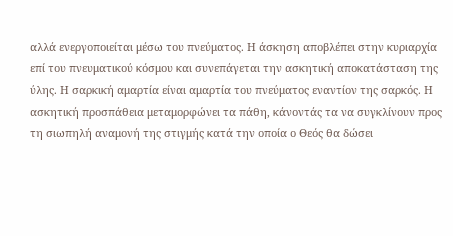αλλά ενεργοποιείται μέσω του πνεύματος. Η άσκηση αποβλέπει στην κυριαρχία επί του πνευματικού κόσμου και συνεπάγεται την ασκητική αποκατάσταση της ύλης. Η σαρκική αμαρτία είναι αμαρτία του πνεύματος εναντίον της σαρκός. Η ασκητική προσπάθεια μεταμορφώνει τα πάθη, κάνοντάς τα να συγκλίνουν προς τη σιωπηλή αναμονή της στιγμής κατά την οποία ο Θεός θα δώσει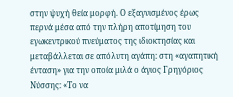στην ψυχή θεία μορφή. Ο εξαγνισμένος έρως περνά μέσα από την πλήρη αποτίμηση του εγωκεντρικού πνεύματος της ιδιοκτησίας και μεταβάλλεται σε απόλυτη αγάπη: στη «αγαπητική ένταση» για την οποία μιλά ο άγιος Γρηγόριος Νύσσης: «Το να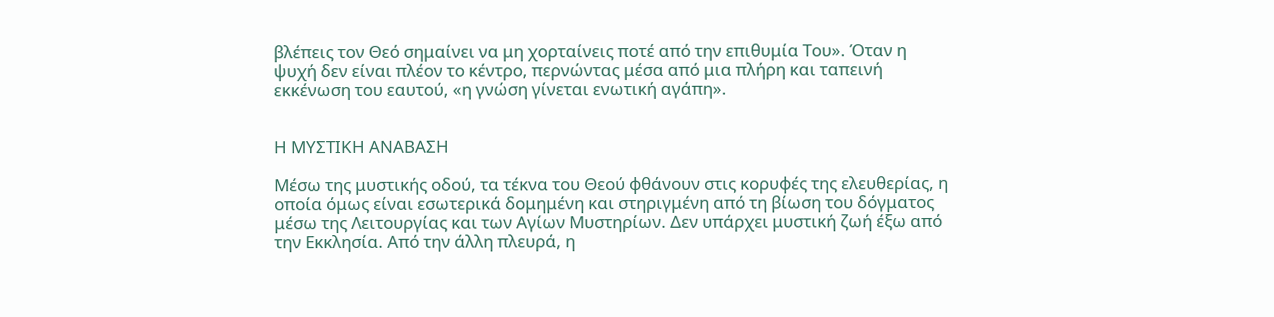βλέπεις τον Θεό σημαίνει να μη χορταίνεις ποτέ από την επιθυμία Του». Όταν η ψυχή δεν είναι πλέον το κέντρο, περνώντας μέσα από μια πλήρη και ταπεινή εκκένωση του εαυτού, «η γνώση γίνεται ενωτική αγάπη».


Η ΜΥΣΤΙΚΗ ΑΝΑΒΑΣΗ

Μέσω της μυστικής οδού, τα τέκνα του Θεού φθάνουν στις κορυφές της ελευθερίας, η οποία όμως είναι εσωτερικά δομημένη και στηριγμένη από τη βίωση του δόγματος μέσω της Λειτουργίας και των Αγίων Μυστηρίων. Δεν υπάρχει μυστική ζωή έξω από την Εκκλησία. Από την άλλη πλευρά, η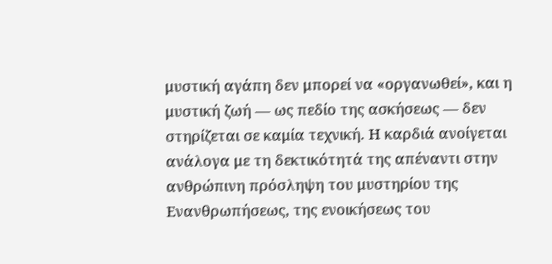μυστική αγάπη δεν μπορεί να «οργανωθεί», και η μυστική ζωή — ως πεδίο της ασκήσεως — δεν στηρίζεται σε καμία τεχνική. Η καρδιά ανοίγεται ανάλογα με τη δεκτικότητά της απέναντι στην ανθρώπινη πρόσληψη του μυστηρίου της Ενανθρωπήσεως, της ενοικήσεως του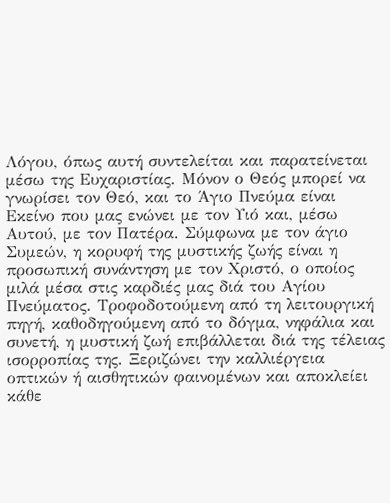Λόγου, όπως αυτή συντελείται και παρατείνεται μέσω της Ευχαριστίας. Μόνον ο Θεός μπορεί να γνωρίσει τον Θεό, και το Άγιο Πνεύμα είναι Εκείνο που μας ενώνει με τον Υιό και, μέσω Αυτού, με τον Πατέρα. Σύμφωνα με τον άγιο Συμεών, η κορυφή της μυστικής ζωής είναι η προσωπική συνάντηση με τον Χριστό, ο οποίος μιλά μέσα στις καρδιές μας διά του Αγίου Πνεύματος. Τροφοδοτούμενη από τη λειτουργική πηγή, καθοδηγούμενη από το δόγμα, νηφάλια και συνετή, η μυστική ζωή επιβάλλεται διά της τέλειας ισορροπίας της. Ξεριζώνει την καλλιέργεια οπτικών ή αισθητικών φαινομένων και αποκλείει κάθε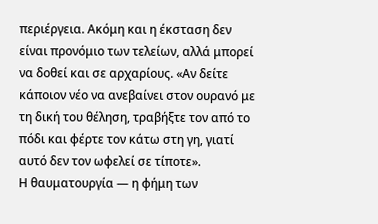περιέργεια. Ακόμη και η έκσταση δεν είναι προνόμιο των τελείων, αλλά μπορεί να δοθεί και σε αρχαρίους. «Αν δείτε κάποιον νέο να ανεβαίνει στον ουρανό με τη δική του θέληση, τραβήξτε τον από το πόδι και φέρτε τον κάτω στη γη, γιατί αυτό δεν τον ωφελεί σε τίποτε».
Η θαυματουργία — η φήμη των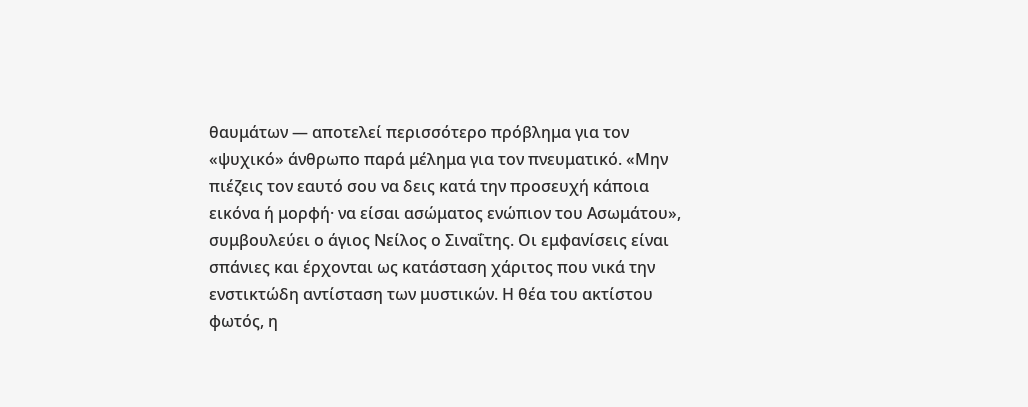θαυμάτων — αποτελεί περισσότερο πρόβλημα για τον «ψυχικό» άνθρωπο παρά μέλημα για τον πνευματικό. «Μην πιέζεις τον εαυτό σου να δεις κατά την προσευχή κάποια εικόνα ή μορφή· να είσαι ασώματος ενώπιον του Ασωμάτου», συμβουλεύει ο άγιος Νείλος ο Σιναΐτης. Οι εμφανίσεις είναι σπάνιες και έρχονται ως κατάσταση χάριτος που νικά την ενστικτώδη αντίσταση των μυστικών. Η θέα του ακτίστου φωτός, η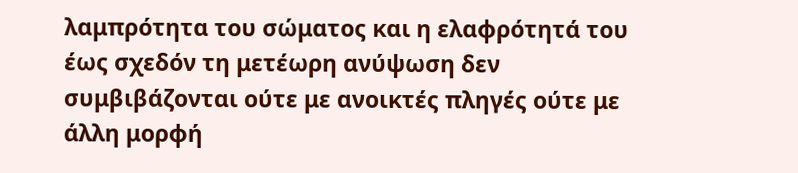λαμπρότητα του σώματος και η ελαφρότητά του έως σχεδόν τη μετέωρη ανύψωση δεν συμβιβάζονται ούτε με ανοικτές πληγές ούτε με άλλη μορφή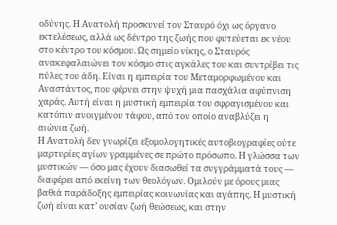οδύνης. Η Ανατολή προσκυνεί τον Σταυρό όχι ως όργανο εκτελέσεως, αλλά ως δέντρο της ζωής που φυτεύεται εκ νέου στο κέντρο του κόσμου. Ως σημείο νίκης, ο Σταυρός ανακεφαλαιώνει τον κόσμο στις αγκάλες του και συντρίβει τις πύλες του άδη. Είναι η εμπειρία του Μεταμορφωμένου και Αναστάντος, που φέρνει στην ψυχή μια πασχάλια αφύπνιση χαράς. Αυτή είναι η μυστική εμπειρία του σφραγισμένου και κατόπιν ανοιγμένου τάφου, από τον οποίο αναβλύζει η αιώνια ζωή.
Η Ανατολή δεν γνωρίζει εξομολογητικές αυτοβιογραφίες ούτε μαρτυρίες αγίων γραμμένες σε πρώτο πρόσωπο. Η γλώσσα των μυστικών — όσο μας έχουν διασωθεί τα συγγράμματά τους — διαφέρει από εκείνη των θεολόγων. Ομιλούν με όρους μιας βαθιά παράδοξης εμπειρίας κοινωνίας και αγάπης. Η μυστική ζωή είναι κατ’ ουσίαν ζωή θεώσεως, και στην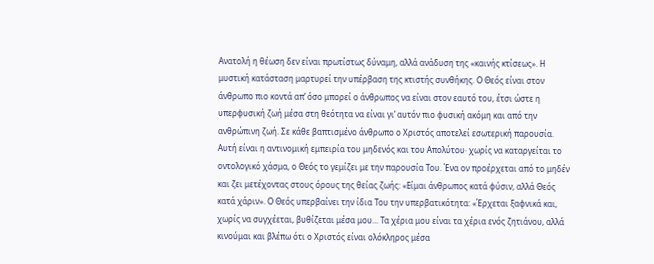Ανατολή η θέωση δεν είναι πρωτίστως δύναμη, αλλά ανάδυση της «καινής κτίσεως». Η μυστική κατάσταση μαρτυρεί την υπέρβαση της κτιστής συνθήκης. Ο Θεός είναι στον άνθρωπο πιο κοντά απ’ όσο μπορεί ο άνθρωπος να είναι στον εαυτό του, έτσι ώστε η υπερφυσική ζωή μέσα στη θεότητα να είναι γι’ αυτόν πιο φυσική ακόμη και από την ανθρώπινη ζωή. Σε κάθε βαπτισμένο άνθρωπο ο Χριστός αποτελεί εσωτερική παρουσία. Αυτή είναι η αντινομική εμπειρία του μηδενός και του Απολύτου· χωρίς να καταργείται το οντολογικό χάσμα, ο Θεός το γεμίζει με την παρουσία Του. Ένα ον προέρχεται από το μηδέν και ζει μετέχοντας στους όρους της θείας ζωής: «Είμαι άνθρωπος κατά φύσιν, αλλά Θεός κατά χάριν». Ο Θεός υπερβαίνει την ίδια Του την υπερβατικότητα: «Έρχεται ξαφνικά και, χωρίς να συγχέεται, βυθίζεται μέσα μου... Τα χέρια μου είναι τα χέρια ενός ζητιάνου, αλλά κινούμαι και βλέπω ότι ο Χριστός είναι ολόκληρος μέσα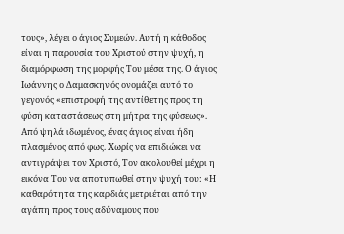τους», λέγει ο άγιος Συμεών. Αυτή η κάθοδος είναι η παρουσία του Χριστού στην ψυχή, η διαμόρφωση της μορφής Του μέσα της. Ο άγιος Ιωάννης ο Δαμασκηνός ονομάζει αυτό το γεγονός «επιστροφή της αντίθετης προς τη φύση καταστάσεως στη μήτρα της φύσεως».
Από ψηλά ιδωμένος, ένας άγιος είναι ήδη πλασμένος από φως. Χωρίς να επιδιώκει να αντιγράψει τον Χριστό, Τον ακολουθεί μέχρι η εικόνα Του να αποτυπωθεί στην ψυχή του: «Η καθαρότητα της καρδιάς μετριέται από την αγάπη προς τους αδύναμους που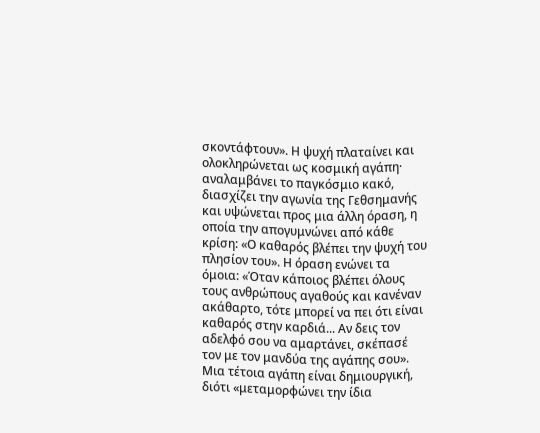σκοντάφτουν». Η ψυχή πλαταίνει και ολοκληρώνεται ως κοσμική αγάπη· αναλαμβάνει το παγκόσμιο κακό, διασχίζει την αγωνία της Γεθσημανής και υψώνεται προς μια άλλη όραση, η οποία την απογυμνώνει από κάθε κρίση: «Ο καθαρός βλέπει την ψυχή του πλησίον του». Η όραση ενώνει τα όμοια: «Όταν κάποιος βλέπει όλους τους ανθρώπους αγαθούς και κανέναν ακάθαρτο, τότε μπορεί να πει ότι είναι καθαρός στην καρδιά... Αν δεις τον αδελφό σου να αμαρτάνει, σκέπασέ τον με τον μανδύα της αγάπης σου». Μια τέτοια αγάπη είναι δημιουργική, διότι «μεταμορφώνει την ίδια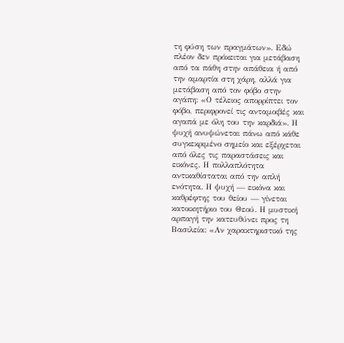τη φύση των πραγμάτων». Εδώ πλέον δεν πρόκειται για μετάβαση από τα πάθη στην απάθεια ή από την αμαρτία στη χάρη, αλλά για μετάβαση από τον φόβο στην αγάπη: «Ο τέλειος απορρίπτει τον φόβο, περιφρονεί τις ανταμοιβές και αγαπά με όλη του την καρδιά». Η ψυχή ανυψώνεται πάνω από κάθε συγκεκριμένο σημείο και εξέρχεται από όλες τις παραστάσεις και εικόνες. Η πολλαπλότητα αντικαθίσταται από την απλή ενότητα. Η ψυχή — εικόνα και καθρέφτης του θείου — γίνεται κατοικητήριο του Θεού. Η μυστική αρπαγή την κατευθύνει προς τη Βασιλεία: «Αν χαρακτηριστικό της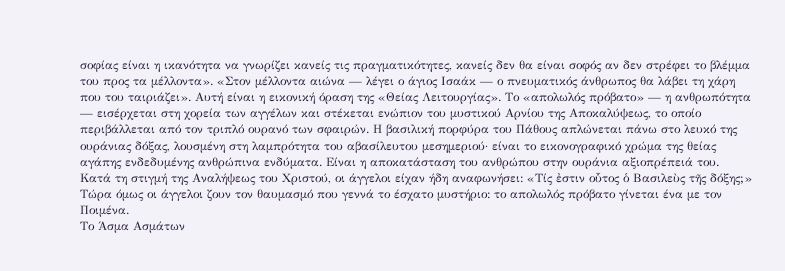σοφίας είναι η ικανότητα να γνωρίζει κανείς τις πραγματικότητες, κανείς δεν θα είναι σοφός αν δεν στρέφει το βλέμμα του προς τα μέλλοντα». «Στον μέλλοντα αιώνα — λέγει ο άγιος Ισαάκ — ο πνευματικός άνθρωπος θα λάβει τη χάρη που του ταιριάζει». Αυτή είναι η εικονική όραση της «Θείας Λειτουργίας». Το «απολωλός πρόβατο» — η ανθρωπότητα — εισέρχεται στη χορεία των αγγέλων και στέκεται ενώπιον του μυστικού Αρνίου της Αποκαλύψεως, το οποίο περιβάλλεται από τον τριπλό ουρανό των σφαιρών. Η βασιλική πορφύρα του Πάθους απλώνεται πάνω στο λευκό της ουράνιας δόξας, λουσμένη στη λαμπρότητα του αβασίλευτου μεσημεριού· είναι το εικονογραφικό χρώμα της θείας αγάπης ενδεδυμένης ανθρώπινα ενδύματα. Είναι η αποκατάσταση του ανθρώπου στην ουράνια αξιοπρέπειά του.
Κατά τη στιγμή της Αναλήψεως του Χριστού, οι άγγελοι είχαν ήδη αναφωνήσει: «Τίς ἐστιν οὗτος ὁ Βασιλεὺς τῆς δόξης;» Τώρα όμως οι άγγελοι ζουν τον θαυμασμό που γεννά το έσχατο μυστήριο: το απολωλός πρόβατο γίνεται ένα με τον Ποιμένα.
Το Άσμα Ασμάτων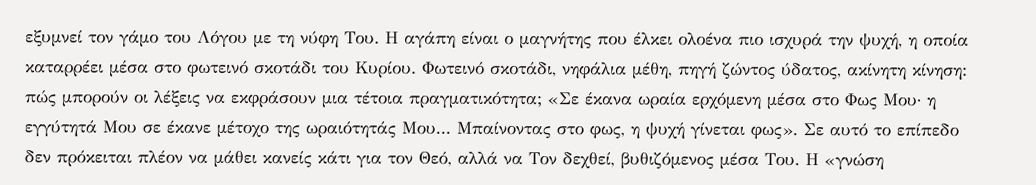εξυμνεί τον γάμο του Λόγου με τη νύφη Του. Η αγάπη είναι ο μαγνήτης που έλκει ολοένα πιο ισχυρά την ψυχή, η οποία καταρρέει μέσα στο φωτεινό σκοτάδι του Κυρίου. Φωτεινό σκοτάδι, νηφάλια μέθη, πηγή ζώντος ύδατος, ακίνητη κίνηση: πώς μπορούν οι λέξεις να εκφράσουν μια τέτοια πραγματικότητα; «Σε έκανα ωραία ερχόμενη μέσα στο Φως Μου· η εγγύτητά Μου σε έκανε μέτοχο της ωραιότητάς Μου... Μπαίνοντας στο φως, η ψυχή γίνεται φως». Σε αυτό το επίπεδο δεν πρόκειται πλέον να μάθει κανείς κάτι για τον Θεό, αλλά να Τον δεχθεί, βυθιζόμενος μέσα Του. Η «γνώση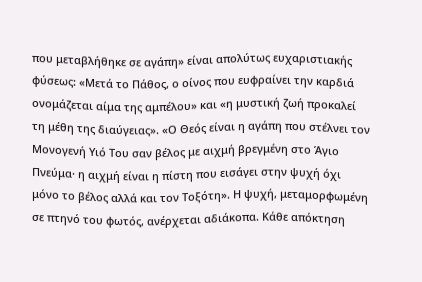που μεταβλήθηκε σε αγάπη» είναι απολύτως ευχαριστιακής φύσεως: «Μετά το Πάθος, ο οίνος που ευφραίνει την καρδιά ονομάζεται αίμα της αμπέλου» και «η μυστική ζωή προκαλεί τη μέθη της διαύγειας». «Ο Θεός είναι η αγάπη που στέλνει τον Μονογενή Υιό Του σαν βέλος με αιχμή βρεγμένη στο Άγιο Πνεύμα· η αιχμή είναι η πίστη που εισάγει στην ψυχή όχι μόνο το βέλος αλλά και τον Τοξότη». Η ψυχή, μεταμορφωμένη σε πτηνό του φωτός, ανέρχεται αδιάκοπα. Κάθε απόκτηση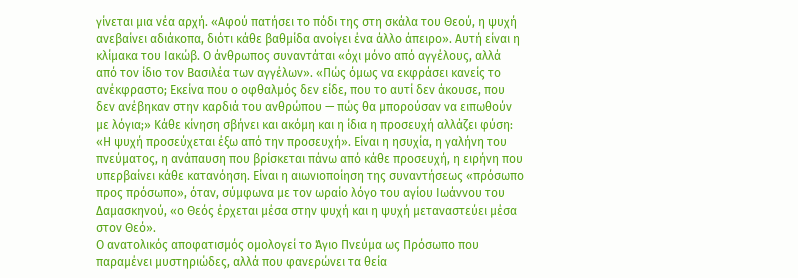γίνεται μια νέα αρχή. «Αφού πατήσει το πόδι της στη σκάλα του Θεού, η ψυχή ανεβαίνει αδιάκοπα, διότι κάθε βαθμίδα ανοίγει ένα άλλο άπειρο». Αυτή είναι η κλίμακα του Ιακώβ. Ο άνθρωπος συναντάται «όχι μόνο από αγγέλους, αλλά από τον ίδιο τον Βασιλέα των αγγέλων». «Πώς όμως να εκφράσει κανείς το ανέκφραστο; Εκείνα που ο οφθαλμός δεν είδε, που το αυτί δεν άκουσε, που δεν ανέβηκαν στην καρδιά του ανθρώπου — πώς θα μπορούσαν να ειπωθούν με λόγια;» Κάθε κίνηση σβήνει και ακόμη και η ίδια η προσευχή αλλάζει φύση: «Η ψυχή προσεύχεται έξω από την προσευχή». Είναι η ησυχία, η γαλήνη του πνεύματος, η ανάπαυση που βρίσκεται πάνω από κάθε προσευχή, η ειρήνη που υπερβαίνει κάθε κατανόηση. Είναι η αιωνιοποίηση της συναντήσεως «πρόσωπο προς πρόσωπο», όταν, σύμφωνα με τον ωραίο λόγο του αγίου Ιωάννου του Δαμασκηνού, «ο Θεός έρχεται μέσα στην ψυχή και η ψυχή μεταναστεύει μέσα στον Θεό».
Ο ανατολικός αποφατισμός ομολογεί το Άγιο Πνεύμα ως Πρόσωπο που παραμένει μυστηριώδες, αλλά που φανερώνει τα θεία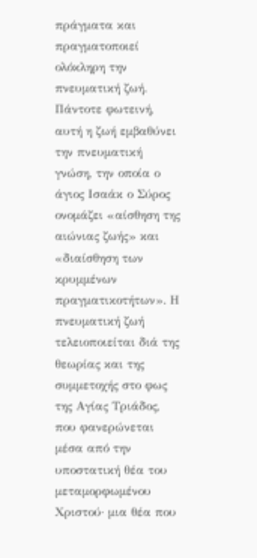πράγματα και πραγματοποιεί ολόκληρη την πνευματική ζωή. Πάντοτε φωτεινή, αυτή η ζωή εμβαθύνει την πνευματική γνώση, την οποία ο άγιος Ισαάκ ο Σύρος ονομάζει «αίσθηση της αιώνιας ζωής» και «διαίσθηση των κρυμμένων πραγματικοτήτων». Η πνευματική ζωή τελειοποιείται διά της θεωρίας και της συμμετοχής στο φως της Αγίας Τριάδος, που φανερώνεται μέσα από την υποστατική θέα του μεταμορφωμένου Χριστού· μια θέα που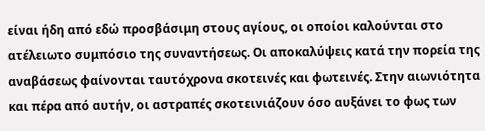είναι ήδη από εδώ προσβάσιμη στους αγίους, οι οποίοι καλούνται στο ατέλειωτο συμπόσιο της συναντήσεως. Οι αποκαλύψεις κατά την πορεία της αναβάσεως φαίνονται ταυτόχρονα σκοτεινές και φωτεινές. Στην αιωνιότητα και πέρα από αυτήν, οι αστραπές σκοτεινιάζουν όσο αυξάνει το φως των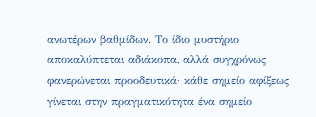ανωτέρων βαθμίδων. Το ίδιο μυστήριο αποκαλύπτεται αδιάκοπα, αλλά συγχρόνως φανερώνεται προοδευτικά· κάθε σημείο αφίξεως γίνεται στην πραγματικότητα ένα σημείο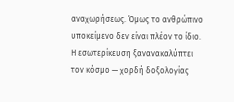αναχωρήσεως. Όμως το ανθρώπινο υποκείμενο δεν είναι πλέον το ίδιο. Η εσωτερίκευση ξανανακαλύπτει τον κόσμο — χορδή δοξολογίας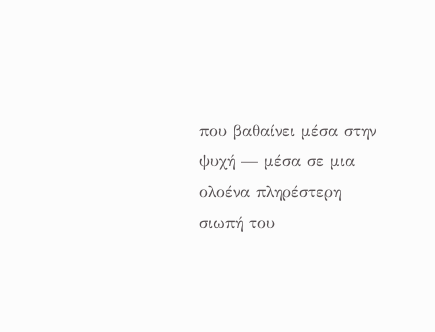που βαθαίνει μέσα στην ψυχή — μέσα σε μια ολοένα πληρέστερη σιωπή του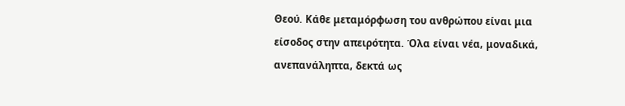Θεού. Κάθε μεταμόρφωση του ανθρώπου είναι μια είσοδος στην απειρότητα. Όλα είναι νέα, μοναδικά, ανεπανάληπτα, δεκτά ως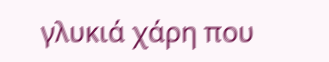γλυκιά χάρη που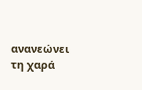ανανεώνει τη χαρά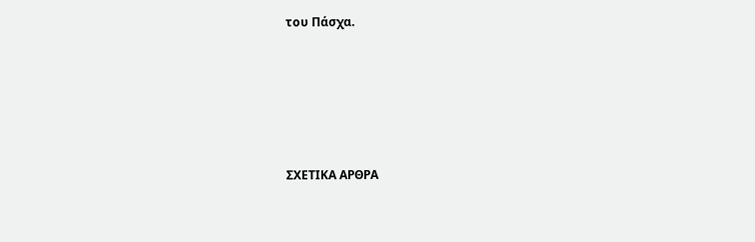του Πάσχα.





ΣΧΕΤΙΚΑ ΑΡΘΡΑ